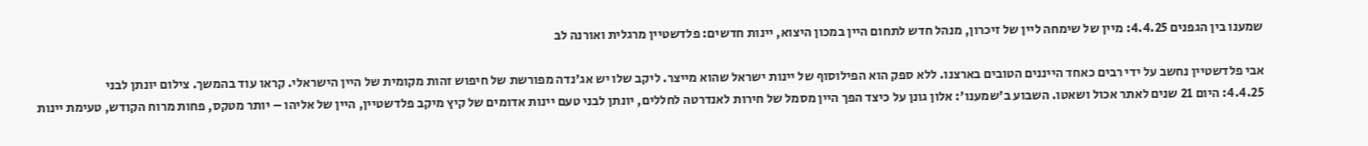שמענו בין הגפנים 4.4.25: מיין של שימחה ליין של זיכרון, מנהל חדש לתחום היין במכון היצוא, יינות חדשים: פלדשטיין מרגלית ואורנה לב

אבי פלדשטיין נחשב על ידי רבים כאחד הייננים הטובים בארצנו. ללא ספק הוא הפילוסוף של יינות ישראל שהוא מייצר. ליקב שלו יש אג'נדה מפורשת של חיפוש זהות מקומית של היין הישראלי. קראו עוד בהמשך. צילום יונתן לבני
4.4.25: היום 21 שנים לאתר אכול ושאטו. השבוע ב'שמענו': אלון גונן על כיצד הפך היין מסמל של חירות לאנדרטה לחללים, יונתן לבני טעם יינות אדומים של קיץ מיקב פלדשטיין, היין של אליהו – יותר מטקס, פחות מרוח הקודש, טעימת יינות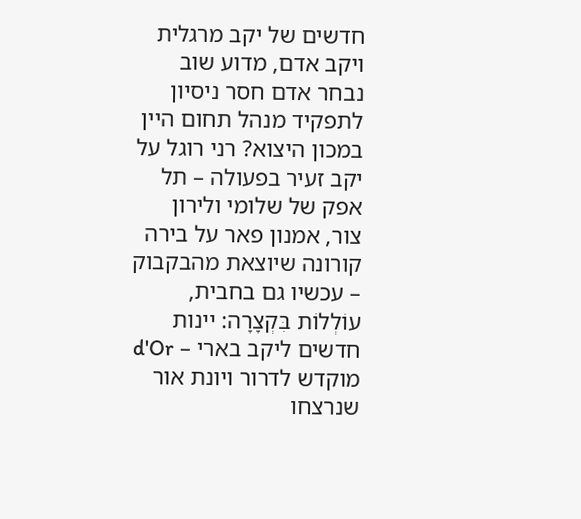חדשים של יקב מרגלית ויקב אדם, מדוע שוב נבחר אדם חסר ניסיון לתפקיד מנהל תחום היין במכון היצוא? רני רוגל על יקב זעיר בפעולה – תל אפק של שלומי ולירון צור, אמנון פאר על בירה קורונה שיוצאת מהבקבוק – עכשיו גם בחבית, עוֹלְלוֹת בִּקְצָרָה: יינות חדשים ליקב בארי – d'Or מוקדש לדרור ויונת אור שנרצחו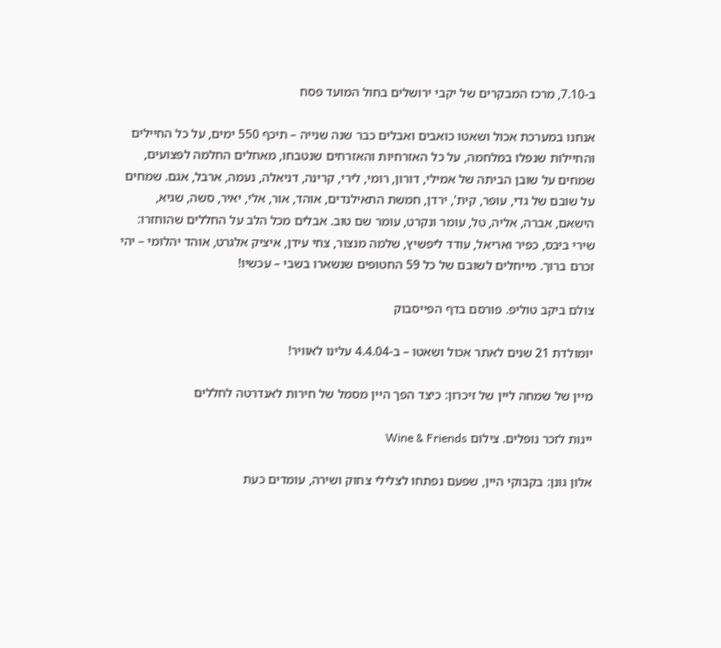ב-7.10, מרכז המבקרים של יקבי ירושלים בחול המועד פסח

אנחנו במערכת אכול ושאטו כואבים ואבלים כבר שנה שנייה – תיכף 550 ימים, על כל החיילים והחיילות שנפלו במלחמה, על כל האזרחיות והאזרחים שנטבחו, מאחלים החלמה לפצועים, שמחים על שובן הביתה של אמילי, דורון, רומי, לירי, קרינה, דניאלה, נעמה, ארבל, אגם. שמחים על שובם של גדי, עופר, קית', ירדן, חמשת התאילנדים, אוהד, אור, אלי, יאיר, סשה, שגיא, הישאם, אברה, אליה, טל, עומר ונקרט, עומר שם טוב. אבלים מכל הלב על החללים שהוחזרו: שירי ביבס, כפיר ואריאל, עודד ליפשיץ, שלמה מנצור, צחי עידן, איציק אלגרט, אוהד יהלומי – יהי זכרם ברוך. מייחלים לשובם של כל 59 החטופים שנשארו בשבי – עכשיו!

צולם ביקב טוליפ. פורסם בדף הפייסבוק

יומולדת 21 שנים לאתר אכול ושאטו – ב-4.4.04 עלינו לאוויר!

מיין של שמחה ליין של זיכרון: כיצד הפך היין מסמל של חירות לאנדרטה לחללים

יינות לזכר נופלים. צילום Wine & Friends

אלון גונן: בקבוקי היין, שפעם נפתחו לצלילי צחוק ושירה, עומדים כעת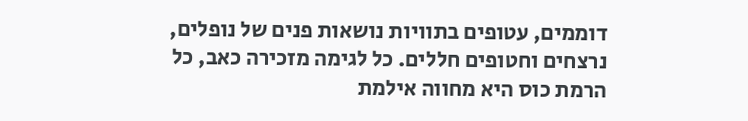דוממים, עטופים בתוויות נושאות פנים של נופלים, נרצחים וחטופים חללים. כל לגימה מזכירה כאב, כל הרמת כוס היא מחווה אילמת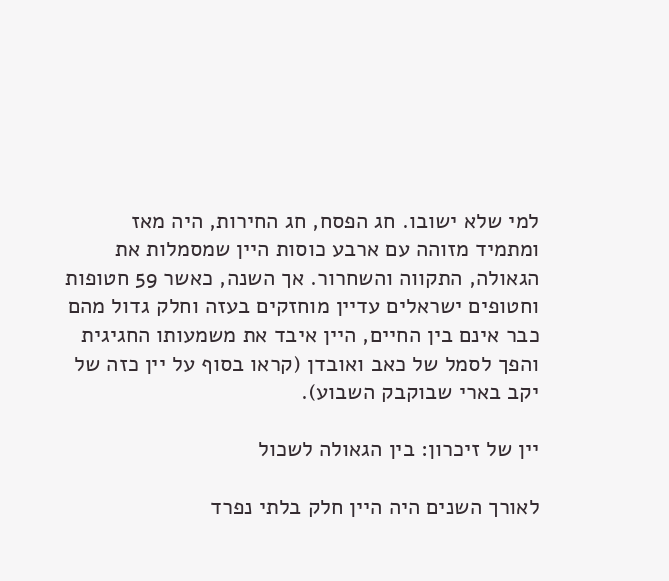למי שלא ישובו. חג הפסח, חג החירות, היה מאז ומתמיד מזוהה עם ארבע כוסות היין שמסמלות את הגאולה, התקווה והשחרור. אך השנה, כאשר 59 חטופות וחטופים ישראלים עדיין מוחזקים בעזה וחלק גדול מהם כבר אינם בין החיים, היין איבד את משמעותו החגיגית והפך לסמל של כאב ואובדן (קראו בסוף על יין כזה של יקב בארי שבוקבק השבוע).

יין של זיכרון: בין הגאולה לשכול

לאורך השנים היה היין חלק בלתי נפרד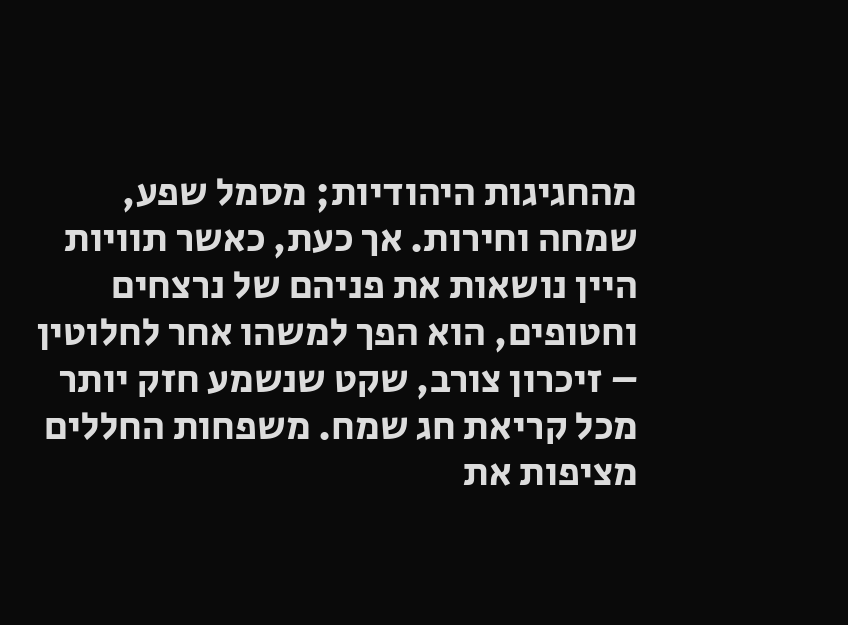מהחגיגות היהודיות; מסמל שפע, שמחה וחירות. אך כעת, כאשר תוויות היין נושאות את פניהם של נרצחים וחטופים, הוא הפך למשהו אחר לחלוטין – זיכרון צורב, שקט שנשמע חזק יותר מכל קריאת חג שמח. משפחות החללים מציפות את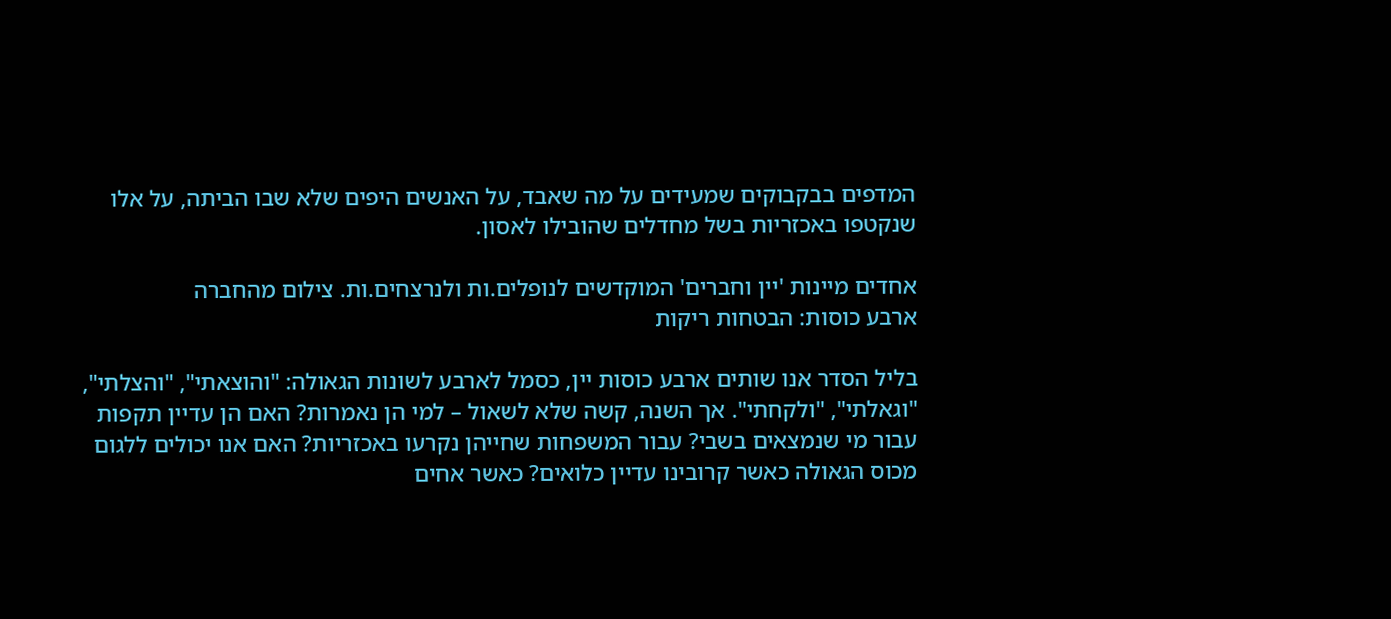המדפים בבקבוקים שמעידים על מה שאבד, על האנשים היפים שלא שבו הביתה, על אלו שנקטפו באכזריות בשל מחדלים שהובילו לאסון.

אחדים מיינות 'יין וחברים' המוקדשים לנופלים.ות ולנרצחים.ות. צילום מהחברה
ארבע כוסות: הבטחות ריקות

בליל הסדר אנו שותים ארבע כוסות יין, כסמל לארבע לשונות הגאולה: "והוצאתי", "והצלתי", "וגאלתי", "ולקחתי". אך השנה, קשה שלא לשאול – למי הן נאמרות? האם הן עדיין תקפות עבור מי שנמצאים בשבי? עבור המשפחות שחייהן נקרעו באכזריות? האם אנו יכולים ללגום מכוס הגאולה כאשר קרובינו עדיין כלואים? כאשר אחים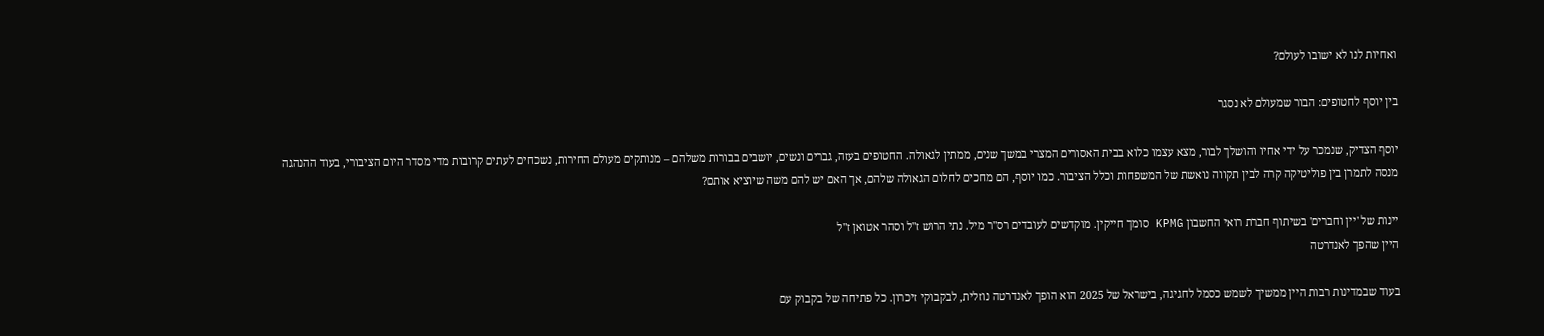ואחיות לנו לא ישובו לעולם?

בין יוסף לחטופים: הבור שמעולם לא נסגר

יוסף הצדיק, שנמכר על ידי אחיו והושלך לבור, מצא עצמו כלוא בבית האסורים המצרי במשך שנים, ממתין לגאולה. החטופים בעזה, גברים ונשים, יושבים בבורות משלהם – מנותקים מעולם החירות, נשכחים לעתים קרובות מדי מסדר היום הציבורי, בעוד ההנהגה מנסה לתמרן בין פוליטיקה קרה לבין תקווה נואשת של המשפחות וכלל הציבור. כמו יוסף, הם מחכים לחלום הגאולה שלהם, אך האם יש להם משה שיוציא אותם?

יינות של 'יין וחברים' בשיתוף חברת רואי החשבון KPMG סומך חייקין. מוקדשים לעובדים רס"ר מיל. נתי הרוש ז"ל וסהר אטואן ז"ל
היין שהפך לאנדרטה

בעוד שבמדינות רבות היין ממשיך לשמש כסמל לחגיגה, בישראל של 2025 הוא הופך לאנדרטה נוזלית, לבקבוקי זיכרון. כל פתיחה של בקבוק עם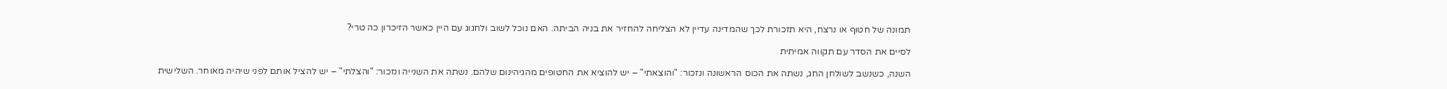תמונה של חטוף או נרצח, היא תזכורת לכך שהמדינה עדיין לא הצליחה להחזיר את בניה הביתה. האם נוכל לשוב ולחגוג עם היין כאשר הזיכרון כה טרי?

לסיים את הסדר עם תקווה אמיתית

השנה, כשנשב לשולחן החג, נשתה את הכוס הראשונה ונזכור: "והוצאתי" – יש להוציא את החטופים מהגיהינום שלהם. נשתה את השנייה ונזכור: "והצלתי" – יש להציל אותם לפני שיהיה מאוחר. השלישית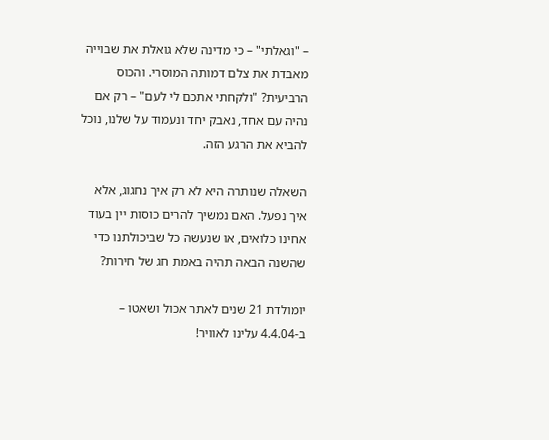– "וגאלתי" – כי מדינה שלא גואלת את שבוייה מאבדת את צלם דמותה המוסרי. והכוס הרביעית? "ולקחתי אתכם לי לעם" – רק אם נהיה עם אחד, נאבק יחד ונעמוד על שלנו, נוכל להביא את הרגע הזה.

השאלה שנותרה היא לא רק איך נחגוג, אלא איך נפעל. האם נמשיך להרים כוסות יין בעוד אחינו כלואים, או שנעשה כל שביכולתנו כדי שהשנה הבאה תהיה באמת חג של חירות?

יומולדת 21 שנים לאתר אכול ושאטו – ב-4.4.04 עלינו לאוויר!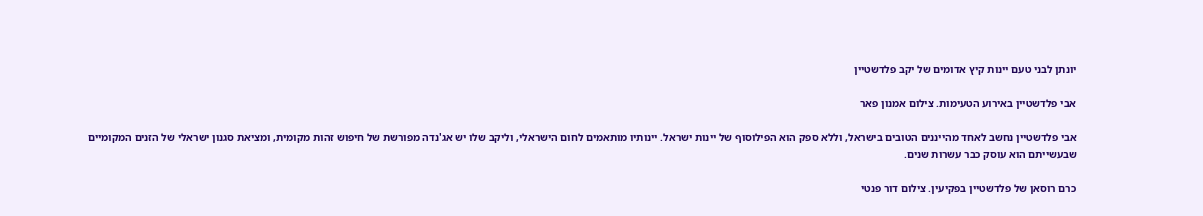יונתן לבני טעם יינות קיץ אדומים של יקב פלדשטיין

אבי פלדשטיין באירוע הטעימות. צילום אמנון פאר

אבי פלדשטיין נחשב לאחד מהייננים הטובים בישראל, וללא ספק הוא הפילוסוף של יינות ישראל. יינותיו מותאמים לחום הישראלי, וליקב שלו יש אג'נדה מפורשת של חיפוש זהות מקומית, ומציאת סגנון ישראלי של הזנים המקומיים שבעשייתם הוא עוסק כבר עשרות שנים.

כרם רוסאן של פלדשטיין בפקיעין. צילום דור פנטי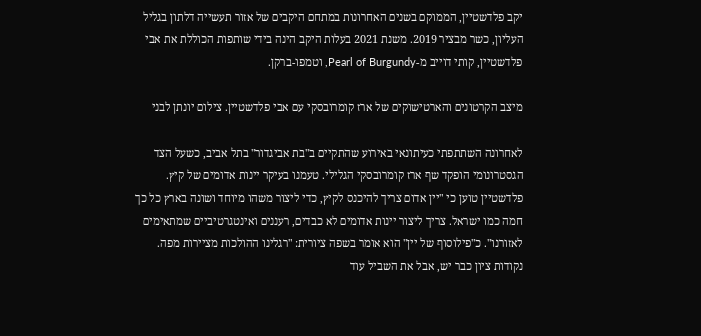יקב פלדשטיין, הממוקם בשנים האחרונות במתחם היקבים של אזור תעשייה דלתון בגליל העליון, כשר מבציר 2019. משנת 2021 בעלות היקב הינה בידי שותפות הכוללת את אבי פלדשטיין, קותי דוייב מ-Pearl of Burgundy, וטמפו-ברקן.

מיצב הקרטונים והארטישוקים של ארז קומרובסקי עם אבי פלדשטיין. צילום יונתן לבני

לאחרונה השתתפתי כעיתונאי באירוע שהתקיים ב"בת אביגדור" בתל אביב, כשעל הצד הגסטרונומי הופקד שף ארז קומרובסקי הגלילי. טעמנו בעיקר יינות אדומים של קיץ. פלדשטיין טוען כי "יין אדום צריך להיכנס לקיץ, כדי ליצור משהו מיוחד ושונה בארץ כל כך חמה כמו ישראל. צריך ליצור יינות אדומים לא כבדים, רעננים ואינטגרטיביים שמתאימים לאזורנו". כ"פילוסוף של יין" הוא אומר בשפה ציורית: "רגלינו ההולכות מציירות מפה. נקודות ציון כבר יש, אבל את השביל עוד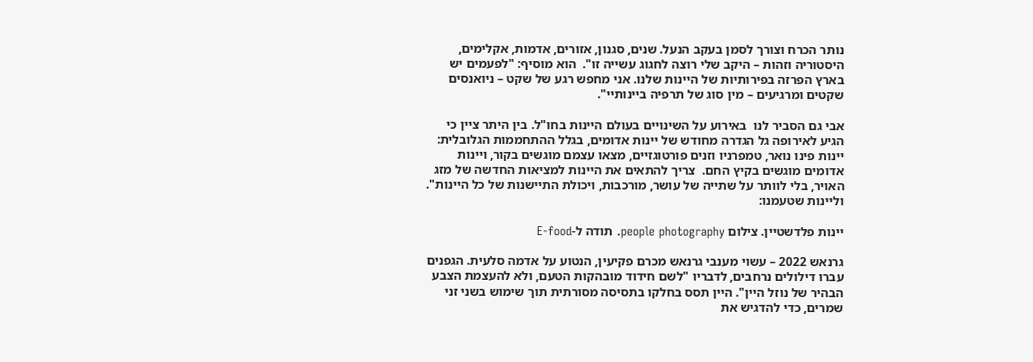נותר הכרח וצורך לסמן בעקב הנעל. שנים, סגנון, אזורים, אדמות, אקלימים, היסטוריה וזהות – היקב שלי רוצה לחגוג עשייה זו".  הוא מוסיף: "לפעמים יש בארץ הפרזה בפירותיות של היינות שלנו. אני מחפש רגע של שקט – ניואנסים שקטים ומרגיעים – מין סוג של תרפיה ביינותיי".

אבי גם הסביר לנו  באירוע על השינויים בעולם היינות בחו"ל. בין היתר ציין כי הגיע לאירופה גל הגדרה מחודש של יינות אדומים, בגלל ההתחממות הגלובלית: יינות פינו נואר, טמפרניו וזנים פורטוגזיים, מצאו עצמם מוגשים בקור, ויינות אדומים מוגשים בקיץ החם.  צריך להתאים את היינות למציאות החדשה של מזג האויר, בלי לוותר על שתייה של עושר, מורכבות, ויכולת התיישנות של כל היינות". וליינות שטעמנו:

יינות פלדשטיין. צילום people photography. תודה ל-E-food

גרנאש 2022 – עשוי מענבי גרנאש מכרם פקיעין, הנטוע על אדמה סלעית. הגפנים עברו דילולים נרחבים, לדבריו "לשם חידוד מובהקות הטעם, ולא להעצמת הצבע הבהיר של נוזל היין". היין תסס בחלקו בתסיסה מסורתית תוך שימוש בשני זני שמרים, כדי להדגיש את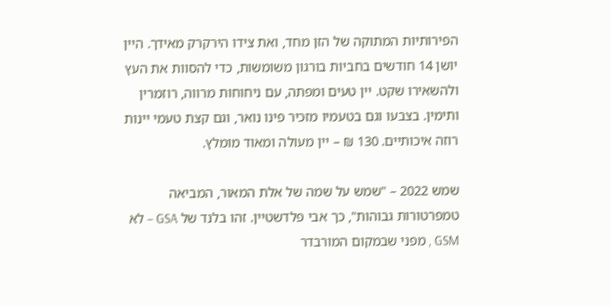הפירותיות המתוקה של הזן מחד, ואת צידו הירקרק מאידך. היין יושן 14 חודשים בחביות בורגון משומשות, כדי להסוות את העץ ולהשאירו שקט. יין טעים ומפתה, עם ניחוחות מרווה, רוזמרין ותימין. בצבעו וגם בטעמיו מזכיר פינו נואר, וגם קצת טעמי יינות רוזה איכותיים. 130 ₪ – יין מעולה ומאוד מומלץ.

שמש 2022 – "שמש על שמה של אלת המאור, המביאה טמפרטורות גבוהות", כך אבי פלדשטיין. זהו בלנד של GSA – לא GSM , מפני שבמקום המורבדר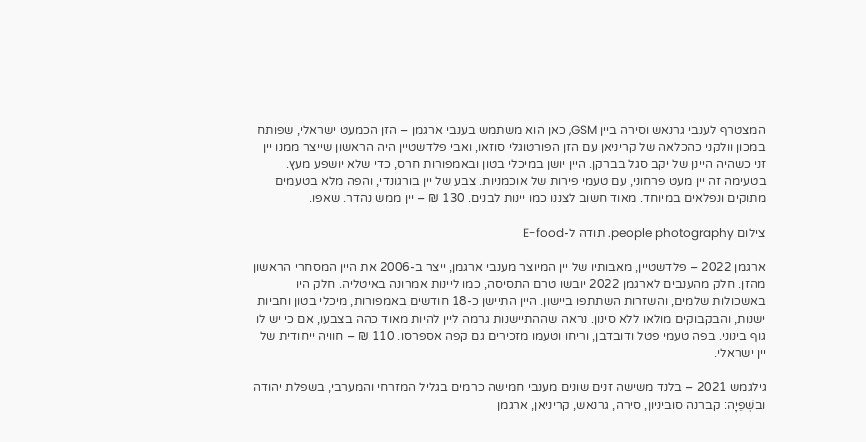המצטרף לענבי גרנאש וסירה ביין GSM, כאן הוא משתמש בענבי ארגמן – הזן הכמעט ישראלי, שפותח במכון וולקני כהכלאה של קריניאן עם הזן הפורטוגלי סוזאו, ואבי פלדשטיין היה הראשון שייצר ממנו יין זני כשהיה היינן של יקב סגל בברקן. היין יושן במיכלי בטון ובאמפורות חרס, כדי שלא יושפע מעץ.  בטעימה זה יין מעט פרחוני, עם טעמי פירות של אוכמניות. צבע של יין בורגונדי, והפה מלא בטעמים מתוקים ונפלאים במיוחד. מאוד חשוב לצננו כמו יינות לבנים. 130 ₪ – יין ממש נהדר. שאפו.

צילום people photography. תודה ל-E-food

ארגמן 2022 – פלדשטיין, מאבותיו של יין המיוצר מענבי ארגמן, ייצר ב-2006 את היין המסחרי הראשון מהזן. חלק מהענבים לארגמן 2022 יובשו טרם התסיסה, כמו ליינות אמרונה באיטליה. חלק היו באשכולות שלמים, והשזרות השתתפו ביישון. היין התיישן כ-18 חודשים באמפורות, מיכלי בטון וחביות ישנות, והבקבוקים מולאו ללא סינון. נראה שההתיישנות גרמה ליין להיות מאוד כהה בצבעו, אם כי יש לו גוף בינוני. בפה טעמי פטל ודובדבן, וריחו וטעמו מזכירים גם קפה אספרסו. 110 ₪ – חוויה ייחודית של יין ישראלי.

גילגמש 2021 – בלנד משישה זנים שונים מענבי חמישה כרמים בגליל המזרחי והמערבי, בשפלת יהודה ובשְׁפֵיָה: קברנה סוביניון, סירה, גרנאש, קריניאן, ארגמן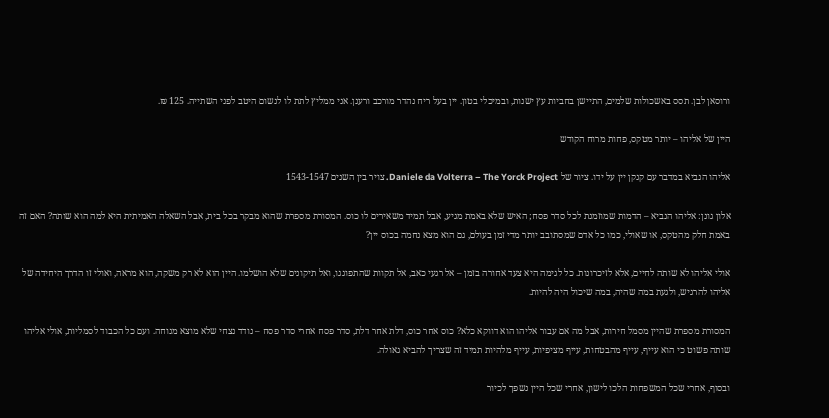ורוסאן לבן. תסס באשכולות שלמים, התיישן בחביות עץ ישנות, ובמיכלי בטון. יין בעל ריח נהדר מורכב ורענן. אני ממליץ לתת לו לנשום היטב לפני השתייה. 125 ₪.

היין של אליהו – יותר מטקס, פחות מרוח הקודש

אליהו הנביא במדבר עם קנקן יין על ידו. ציור של Daniele da Volterra – The Yorck Project. צויר בין השנים 1543-1547

אלון גונן: אליהו הנביא – הדמות שמוזמנת לכל סדר פסח; האיש שלא באמת מגיע, אבל תמיד משאירים לו כוס. המסורת מספרת שהוא מבקר בכל בית, אבל השאלה האמיתית היא למה הוא שותה? האם זה באמת חלק מהטקס, או שאולי, כמו כל אדם שמסתובב יותר מדי זמן בעולם, גם הוא מצא נחמה בכוס יין?

אולי אליהו לא שותה לחיים, אלא לזיכרונות. כל לגימה היא צעד אחורה בזמן – אל רגעי כאב, אל תקוות שהתפוגגו, ואל תיקונים שלא הושלמו. היין הוא לא רק משקה, הוא מראה, ואולי זו הדרך היחידה של אליהו להרגיש, ולגעת במה שהיה, במה שיכול היה להיות.

המסורת מספרת שהיין מסמל חירות, אבל מה אם עבור אליהו הוא דווקא כלא? כוס אחר כוס, דלת אחר דלת, סדר פסח אחרי סדר פסח – נודד נצחי שלא מוצא מנוחה. ועם כל הכבוד לסמליות, אולי אליהו שותה פשוט כי הוא עייף, עייף מהבטחות, עייף מציפיות, עייף מלהיות תמיד זה שצריך להביא גאולה.

ובסוף, אחרי שכל המשפחות הלכו לישון, אחרי שכל היין נשפך לכיור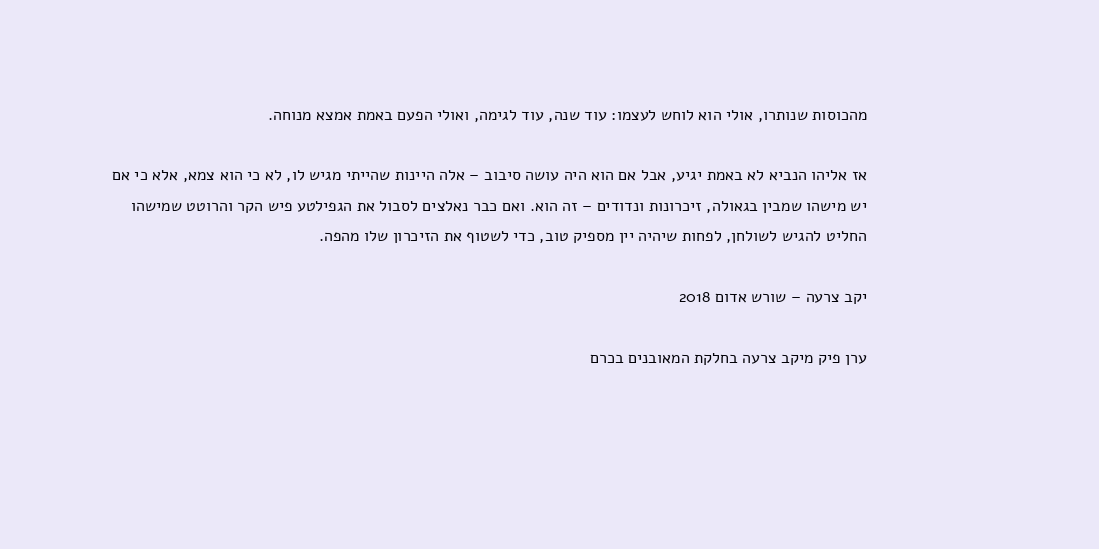מהכוסות שנותרו, אולי הוא לוחש לעצמו: עוד שנה, עוד לגימה, ואולי הפעם באמת אמצא מנוחה.

אז אליהו הנביא לא באמת יגיע, אבל אם הוא היה עושה סיבוב – אלה היינות שהייתי מגיש לו, לא כי הוא צמא, אלא כי אם יש מישהו שמבין בגאולה, זיכרונות ונדודים – זה הוא. ואם כבר נאלצים לסבול את הגפילטע פיש הקר והרוטט שמישהו החליט להגיש לשולחן, לפחות שיהיה יין מספיק טוב, כדי לשטוף את הזיכרון שלו מהפה.

יקב צרעה – שורש אדום 2018

ערן פיק מיקב צרעה בחלקת המאובנים בכרם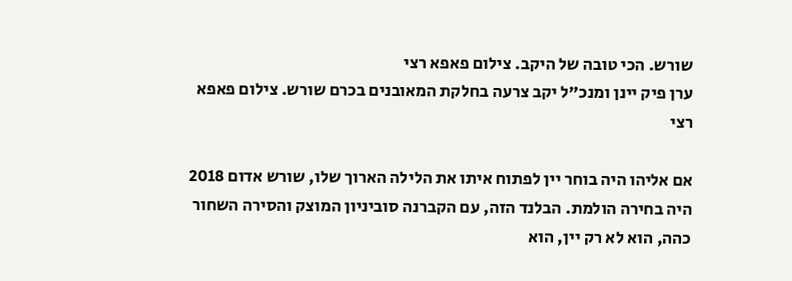שורש. הכי טובה של היקב. צילום פאפא רצי
ערן פיק יינן ומנכ"ל יקב צרעה בחלקת המאובנים בכרם שורש. צילום פאפא רצי

אם אליהו היה בוחר יין לפתוח איתו את הלילה הארוך שלו, שורש אדום 2018 היה בחירה הולמת. הבלנד הזה, עם הקברנה סוביניון המוצק והסירה השחור כהה, הוא לא רק יין, הוא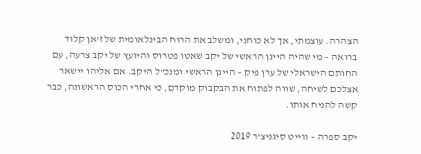הצהרה. עוצמתי, אך לא כוחני, ומשלב את הרוח הבינלאומית של ז'אן קלוד ברואה – מי שהיה היינן הראשי של יקב שאטו פטרוס והיועץ של יקב צרעה, עם החותם הישראלי של ערן פיק – היינן הראשי ומנכ"ל היקב. אם אליהו יישאר אצלכם לשיחה, שווה לפתוח את הבקבוק מוקדם, כי אחרי הכוס הראשונה, כבר קשה להניח אותו.

יקב ספרה – ווייט סיגניצ'ר 2019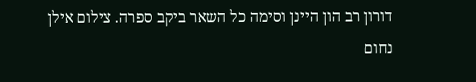דורון רב הון היינן וסימה כל השאר ביקב ספרה. צילום אילן נחום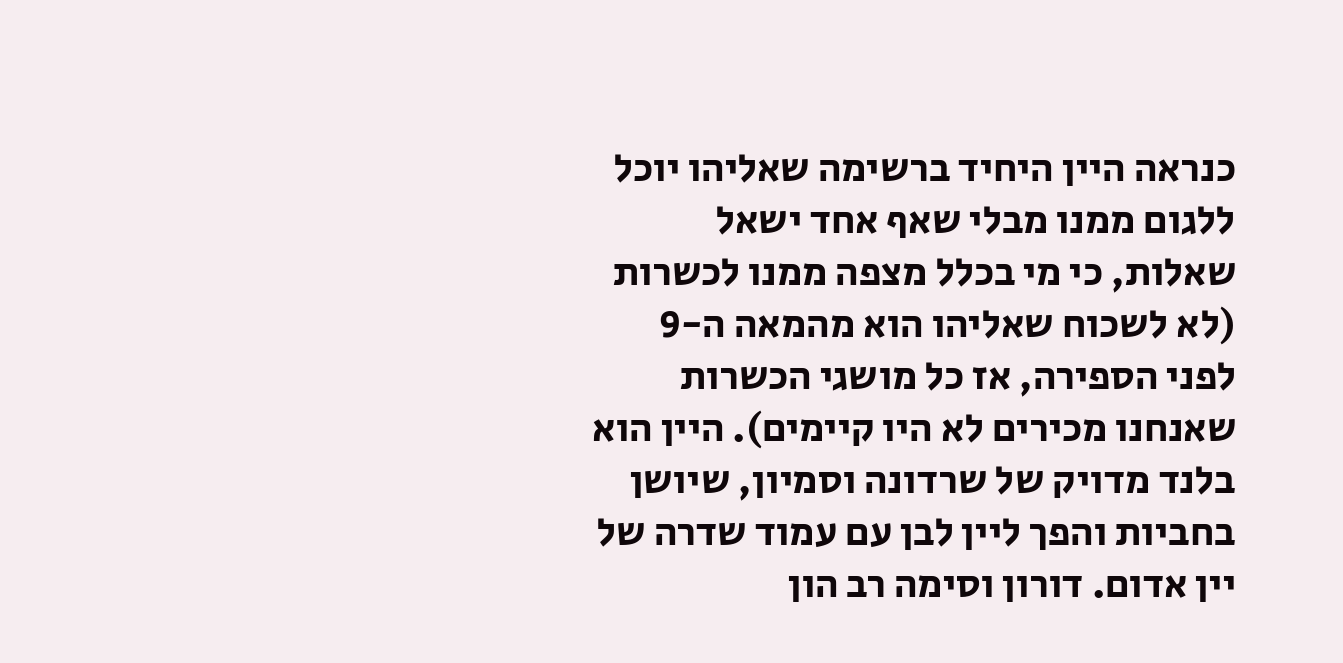כנראה היין היחיד ברשימה שאליהו יוכל ללגום ממנו מבלי שאף אחד ישאל שאלות, כי מי בכלל מצפה ממנו לכשרות (לא לשכוח שאליהו הוא מהמאה ה-9 לפני הספירה, אז כל מושגי הכשרות שאנחנו מכירים לא היו קיימים). היין הוא  בלנד מדויק של שרדונה וסמיון, שיושן בחביות והפך ליין לבן עם עמוד שדרה של יין אדום. דורון וסימה רב הון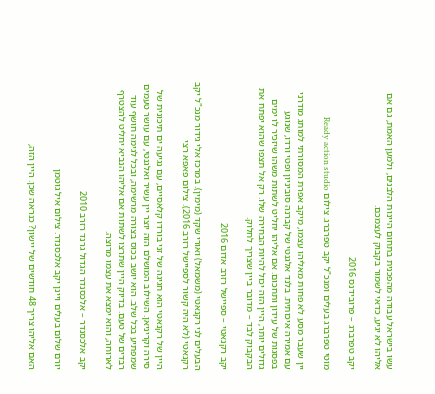עשו בישראל עבודה מהפכנית בתחום היינות הלבנים, ולמען האמת, גם אם אליהו לא יגיע, כדאי לשמור בקבוק לעצמכם.

יקב טפרברג – פרובידנס 2016

מוטי טפרברג בעלים ומנכ"ל יקב טפרברג. צילום Ready action studio

יין שעבר מסע לא פחות מאליהו עצמו, מיקב אפרת המסורתי למותג מודרני עם אמירה איכותית. בלנד אלגנטי של קברנה סוביניון ופטי ורדו, שנוגע בפסגות של עידון ותחכום. אם אליהו יחליט לשתות משהו שיזכיר לו ימים גדולים יותר, היין הזה יכול להיות הבחירה שלו. רק אל תצפו שהוא יפתח את הבקבוק לבד – מדובר ביין שצריך לחלוק.

יקב רקנאטי – ספיישל רזרב אדום 2016

הבעלים לני רקנאטי (משמאל) ואורי שקד (מימין). במרכז אלי גידור מנכ"ל יקב רקנאטי (לא היה קשור לספיישל רזרב 2016). צילום פאפא רצי

היין של רקנאטי הוא חגיגה של זני בורדו קלאסיים, עם נגיעה ים תיכונית של סירה וקריניאן. השילוב המושלם הזה יוצר יין עשיר ואלגנטי, עם עושר טעמים שמפתיע בכל שלב. הוא יושב בכוס בצורה מרשימה, ובכל לגימה חושף עוד רבדים של טעם. בדיוק היין שתרצו לשתות אם אליהו הנביא יחליט להצטרף לארוחה, והוא ימצא את עצמו מרוצה.

יקב אלכסנדר – אלכסנדר הגדול גרנד רזרב 2010

יורם שלום בעלים ויינן יקב אלכסנדר. צילום איל גוטמן

האם אליהו צריך 48 חודשים של יישון? כנראה שכן. היין הזה,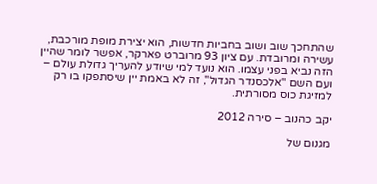שהתחכך שוב ושוב בחביות חדשות, הוא יצירת מופת מורכבת, עשירה ומרובדת. עם ציון 93 מרוברט פארקר, אפשר לומר שהיין הזה נביא בפני עצמו. הוא נועד למי שיודע להעריך גדולת עולם – ועם השם "אלכסנדר הגדול", זה לא באמת יין שיסתפקו בו רק למזיגת כוס מסורתית.

יקב כהנוב – סירה 2012

מגנום של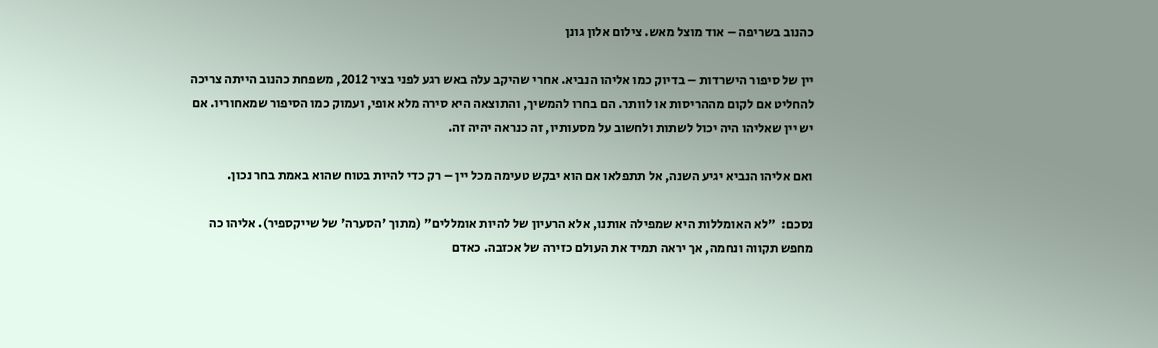כהנוב בשריפה – אוד מוצל מאש. צילום אלון גונן

יין של סיפור הישרדות – בדיוק כמו אליהו הנביא. אחרי שהיקב עלה באש רגע לפני בציר 2012, משפחת כהנוב הייתה צריכה להחליט אם לקום מההריסות או לוותר. הם בחרו להמשיך, והתוצאה היא סירה מלא אופי, ועמוק כמו הסיפור שמאחוריו. אם יש יין שאליהו היה יכול לשתות ולחשוב על מסעותיו, זה כנראה יהיה זה.

ואם אליהו הנביא יגיע השנה, אל תתפלאו אם הוא יבקש טעימה מכל יין – רק כדי להיות בטוח שהוא באמת בחר נכון.

נסכם:  "לא האומללות היא שמפילה אותנו, אלא הרעיון של להיות אומללים" (מתוך 'הסערה' של שייקספיר). אליהו כה מחפש תקווה ונחמה, אך יראה תמיד את העולם כזירה של אכזבה. כאדם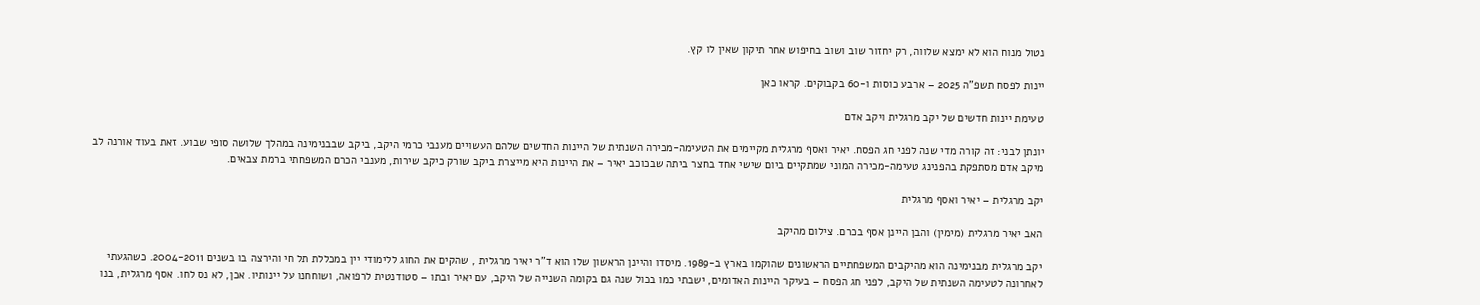נטול מנוח הוא לא ימצא שלווה, רק יחזור שוב ושוב בחיפוש אחר תיקון שאין לו קץ.

יינות לפסח תשפ"ה 2025 – ארבע כוסות ו-60 בקבוקים. קראו כאן

טעימת יינות חדשים של יקב מרגלית ויקב אדם

יונתן לבני: זה קורה מדי שנה לפני חג הפסח. יאיר ואסף מרגלית מקיימים את הטעימה-מכירה השנתית של היינות החדשים שלהם העשויים מענבי כרמי היקב, ביקב שבבנימינה במהלך שלושה סופי שבוע. זאת בעוד אורנה לב מיקב אדם מסתפקת בהפנינג טעימה-מכירה המוני שמתקיים ביום שישי אחד בחצר ביתה שבכוכב יאיר – את היינות היא מייצרת ביקב שורק כיקב שירות, מענבי הכרם המשפחתי ברמת צבאים.

יקב מרגלית – יאיר ואסף מרגלית

האב יאיר מרגלית (מימין) והבן היינן אסף בכרם. צילום מהיקב

יקב מרגלית מבנימינה הוא מהיקבים המשפחתיים הראשונים שהוקמו בארץ ב-1989. מיסדו והיינן הראשון שלו הוא ד"ר יאיר מרגלית , שהקים את החוג ללימודי יין במכללת תל חי והירצה בו בשנים 2004-2011. כשהגעתי לאחרונה לטעימה השנתית של היקב, לפני חג הפסח – בעיקר היינות האדומים, ישבתי כמו בכול שנה גם בקומה השנייה של היקב, עם יאיר ובתו – סטודנטית לרפואה, ושוחחנו על יינותיו. אכן, לא נס לחו. אסף מרגלית, בנו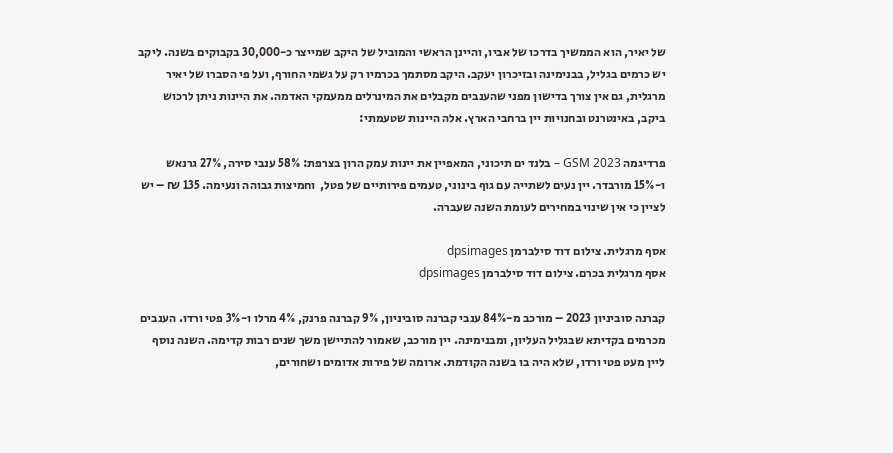של יאיר, הוא הממשיך בדרכו של אביו, והיינן הראשי והמוביל של היקב שמייצר כ-30,000 בקבוקים בשנה. ליקב יש כרמים בגליל, בבנימינה ובזיכרון יעקב. היקב מסתמך בכרמיו רק על גשמי החורף, ועל פי הסברו של יאיר מרגלית, גם אין צורך בדישון מפני שהענבים מקבלים את המינרלים ממעמקי האדמה. את היינות ניתן לרכוש ביקב, באינטרנט ובחנויות יין ברחבי הארץ. אלה היינות שטעמתי:

פרדיגמה GSM 2023 – בלנד ים תיכוני, המאפיין את יינות עמק הרון בצרפת: 58% ענבי סירה, 27% גרנאש ו-15% מורבדר. יין נעים לשתייה עם גוף בינוני, טעמים פירותיים של פטל,  וחמיצות גבוהה ונעימה. 135 ₪ – יש לציין כי אין שינוי במחירים לעומת השנה שעברה.

אסף מרגלית. צילום דוד סילברמן dpsimages
אסף מרגלית בכרם. צילום דוד סילברמן dpsimages

קברנה סוביניון 2023 – מורכב מ-84% ענבי קברנה סוביניון, 9% קברנה פרנק, 4% מרלו ו-3% פטי ורדו. הענבים מכרמים בקדיתא שבגליל העליון, ומבנימינה. יין מורכב, שאמור להתיישן משך שנים רבות קדימה. השנה נוסף ליין מעט פטי ורדו, שלא היה בו בשנה הקודמת. ארומה של פירות אדומים ושחורים,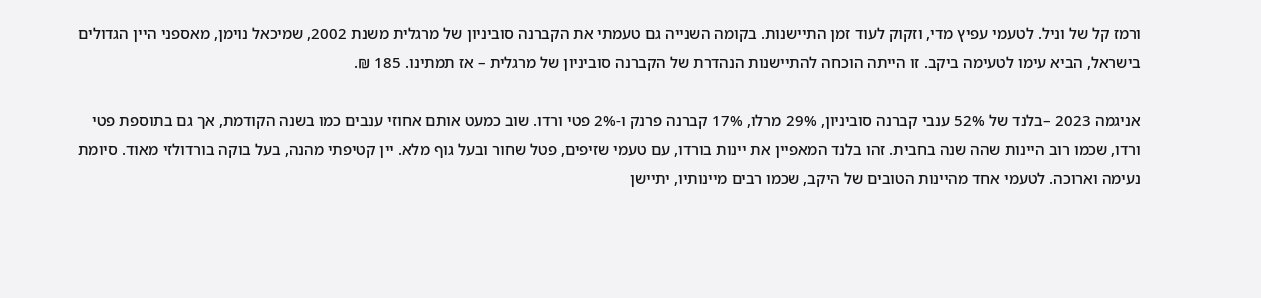ורמז קל של וניל. לטעמי עפיץ מדי, וזקוק לעוד זמן התיישנות. בקומה השנייה גם טעמתי את הקברנה סוביניון של מרגלית משנת 2002, שמיכאל נוימן, מאספני היין הגדולים בישראל, הביא עימו לטעימה ביקב. זו הייתה הוכחה להתיישנות הנהדרת של הקברנה סוביניון של מרגלית – אז תמתינו. 185 ₪.

אניגמה 2023 –בלנד של 52% ענבי קברנה סוביניון, 29% מרלו, 17% קברנה פרנק ו-2% פטי ורדו. שוב כמעט אותם אחוזי ענבים כמו בשנה הקודמת, אך גם בתוספת פטי ורדו, שכמו רוב היינות שהה שנה בחבית. זהו בלנד המאפיין את יינות בורדו, עם טעמי שזיפים, פטל שחור ובעל גוף מלא. יין קטיפתי מהנה, בעל בוקה בורדולזי מאוד. סיומת נעימה וארוכה. לטעמי אחד מהיינות הטובים של היקב, שכמו רבים מיינותיו, יתיישן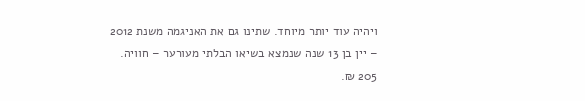ויהיה עוד יותר מיוחד. שתינו גם את האניגמה משנת 2012 – יין בן 13 שנה שנמצא בשיאו הבלתי מעורער – חוויה. 205 ₪.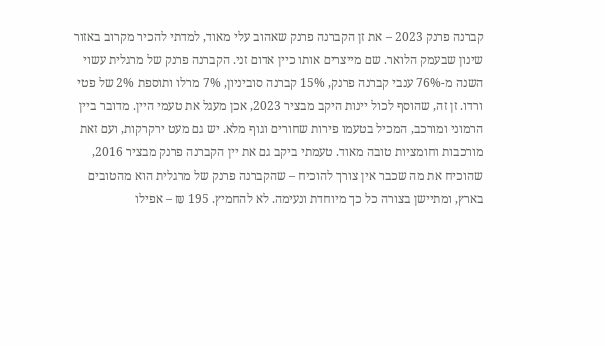קברנה פרנק 2023 – את זן הקברנה פרנק שאהוב עלי מאוד, למדתי להכיר מקרוב באזור שינון שבעמק הלואר. שם מייצרים אותו כיין אדום זני. הקברנה פרנק של מרגלית עשוי השנה מ-76% ענבי קברנה פרנק, 15% קברנה סוביניון, 7% מרלו ותוספת 2% של פטי ורדו. זן זה, שהוסף לכול יינות היקב מבציר 2023, אכן מעגל את טעמי היין. מדובר ביין הרמוני ומורכב, המכיל בטעמו פירות שחורים וגוף מלא. יש גם מעט ירקרקות, ועם זאת מורכבות וחומציות טובה מאוד. טעמתי ביקב גם את יין הקברנה פרנק מבציר 2016, שהוכיח את מה שכבר אין צורך להוכיח – שהקברנה פרנק של מרגלית הוא מהטובים בארץ, ומתיישן בצורה כל כך מיוחדת ונעימה. לא להחמיץ. 195 ₪ – אפילו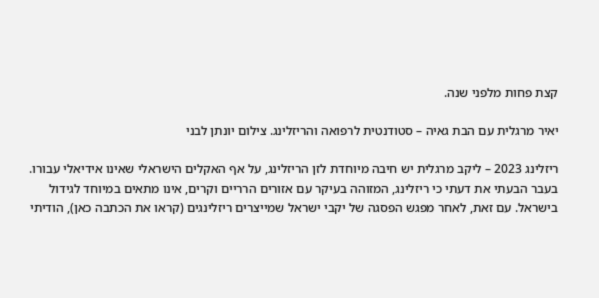קצת פחות מלפני שנה.

יאיר מרגלית עם הבת גאיה – סטודנטית לרפואה והריזלינג. צילום יונתן לבני

ריזלינג 2023 – ליקב מרגלית יש חיבה מיוחדת לזן הריזלינג, על אף האקלים הישראלי שאינו אידיאלי עבורו. בעבר הבעתי את דעתי כי ריזלינג, המזוהה בעיקר עם אזורים הרריים וקרים, אינו מתאים במיוחד לגידול בישראל. עם זאת, לאחר מפגש הפסגה של יקבי ישראל שמייצרים ריזלינגים (קראו את הכתבה כאן), הודיתי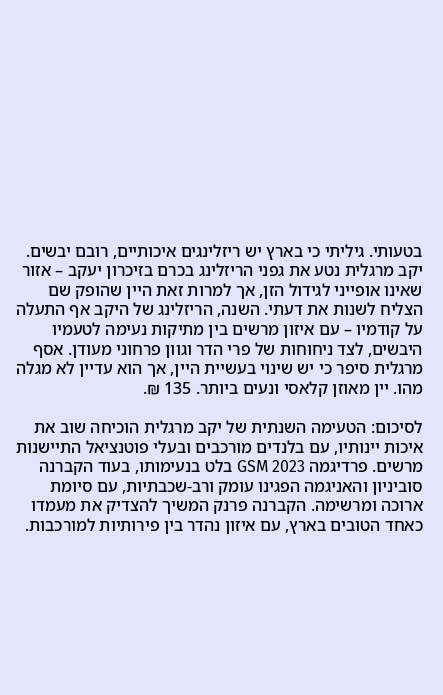בטעותי. גיליתי כי בארץ יש ריזלינגים איכותיים, רובם יבשים. יקב מרגלית נטע את גפני הריזלינג בכרם בזיכרון יעקב – אזור שאינו אופייני לגידול הזן, אך למרות זאת היין שהופק שם הצליח לשנות את דעתי. השנה, הריזלינג של היקב אף התעלה על קודמיו – עם איזון מרשים בין מתיקות נעימה לטעמיו היבשים, לצד ניחוחות של פרי הדר וגוון פרחוני מעודן. אסף מרגלית סיפר כי יש שינוי בעשיית היין, אך הוא עדיין לא מגלה מהו. יין מאוזן קלאסי ונעים ביותר. 135 ₪.

לסיכום: הטעימה השנתית של יקב מרגלית הוכיחה שוב את איכות יינותיו, עם בלנדים מורכבים ובעלי פוטנציאל התיישנות מרשים. פרדיגמה GSM 2023 בלט בנעימותו, בעוד הקברנה סוביניון והאניגמה הפגינו עומק ורב-שכבתיות, עם סיומת ארוכה ומרשימה. הקברנה פרנק המשיך להצדיק את מעמדו כאחד הטובים בארץ, עם איזון נהדר בין פירותיות למורכבות.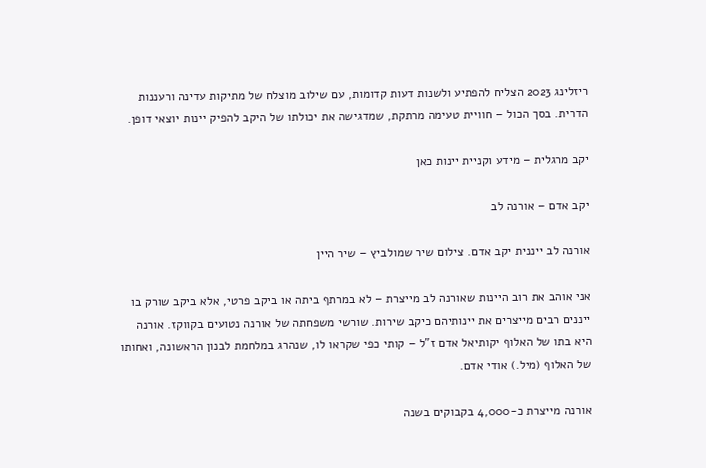ריזלינג 2023 הצליח להפתיע ולשנות דעות קדומות, עם שילוב מוצלח של מתיקות עדינה ורעננות הדרית. בסך הכול – חוויית טעימה מרתקת, שמדגישה את יכולתו של היקב להפיק יינות יוצאי דופן.

יקב מרגלית – מידע וקניית יינות כאן

יקב אדם – אורנה לב

אורנה לב ייננית יקב אדם. צילום שיר שמולביץ – שיר היין

אני אוהב את רוב היינות שאורנה לב מייצרת – לא במרתף ביתה או ביקב פרטי, אלא ביקב שורק בו ייננים רבים מייצרים את יינותיהם כיקב שירות. שורשי משפחתה של אורנה נטועים בקווקז. אורנה היא בתו של האלוף יקותיאל אדם ז"ל – קותי כפי שקראו לו, שנהרג במלחמת לבנון הראשונה, ואחותו של האלוף (מיל.) אודי אדם.

אורנה מייצרת כ-4,000 בקבוקים בשנה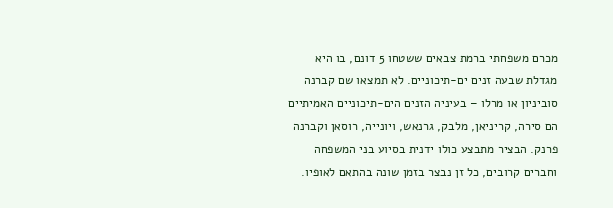מכרם משפחתי ברמת צבאים ששטחו 5 דונם, בו היא מגדלת שבעה זנים ים-תיכוניים. לא תמצאו שם קברנה סוביניון או מרלו – בעיניה הזנים הים-תיכוניים האמיתיים הם סירה, קריניאן, מלבק, גרנאש, ויונייה, רוסאן וקברנה פרנק. הבציר מתבצע כולו ידנית בסיוע בני המשפחה וחברים קרובים, כל זן נבצר בזמן שונה בהתאם לאופיו.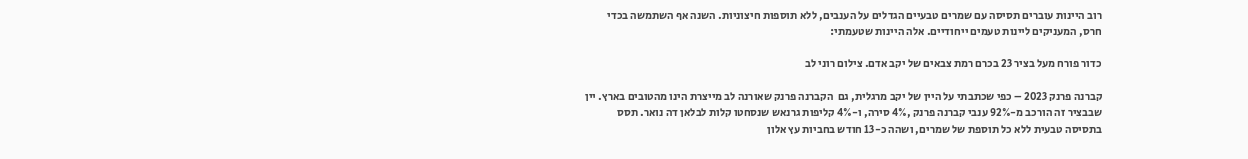רוב היינות עוברים תסיסה עם שמרים טבעיים הגדלים על הענבים, ללא תוספות חיצוניות. השנה אף השתמשה בכדי חרס, המעניקים ליינות טעמים ייחודיים. אלה היינות שטעמתי:

כדור פורח מעל בציר 23 בכרם רמת צבאים של יקב אדם. צילום רוני לב

קברנה פרנק 2023 – כפי שכתבתי על היין של יקב מרגלית, גם  הקברנה פרנק שאורנה לב מייצרת הינו מהטובים בארץ. יין שבבציר זה הורכב מ-92% ענבי קברנה פרנק ,4% סירה, ו-4% קליפות גרנאש שנסחטו קלות לבלאן דה נואר. תסס בתסיסה טבעית ללא כל תוספת של שמרים, ושהה כ-13 חודש בחביות עץ אלון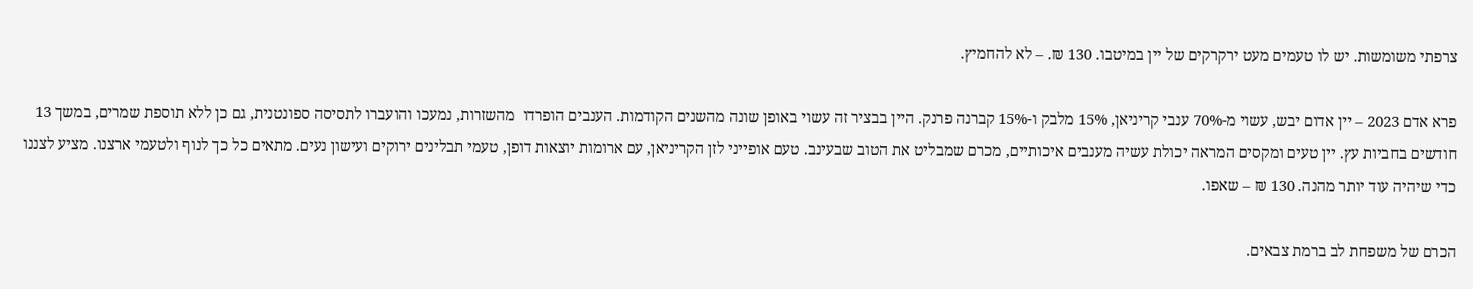צרפתי משומשות. יש לו טעמים מעט ירקרקים של יין במיטבו. 130 ₪. – לא להחמיץ.

פרא אדם 2023 – יין אדום יבש, עשוי מ-70% ענבי קריניאן, 15% מלבק ו-15% קברנה פרנק. היין בבציר זה עשוי באופן שונה מהשנים הקודמות. הענבים הופרדו  מהשזרות, נמעכו והועברו לתסיסה ספונטנית, גם כן ללא תוספת שמרים, במשך 13 חודשים בחביות עץ. יין טעים ומקסים המראה יכולת עשיה מענבים איכותיים, מכרם שמבליט את הטוב שבעינב. טעם אופייני לזן הקריניאן, עם ארומות יוצאות דופן, טעמי תבלינים ירוקים ועישון נעים. מתאים כל כך לנוף ולטעמי ארצנו. מציע לצננו כדי שיהיה עוד יותר מהנה. 130 ₪ – שאפו.

הכרם של משפחת לב ברמת צבאים.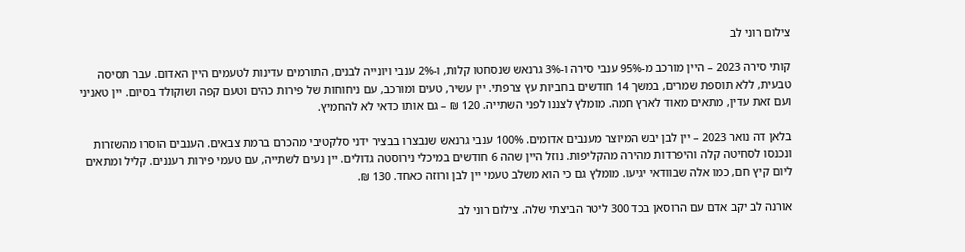צילום רוני לב

קותי סירה 2023 – היין מורכב מ-95% ענבי סירה ו-3% גרנאש שנסחטו קלות, ו-2% ענבי ויונייה לבנים, התורמים עדינות לטעמים היין האדום. עבר תסיסה טבעית, ללא תוספת שמרים, במשך 14 חודשים בחביות עץ צרפתי. יין עשיר, טעים ומורכב, עם ניחוחות של פירות כהים וטעם קפה ושוקולד בסיום. יין טאניני ועם זאת עדין, מתאים מאוד לארץ חמה. מומלץ לצננו לפני השתייה. 120 ₪ – גם אותו כדאי לא להחמיץ.

בלאן דה נואר 2023 – יין לבן יבש המיוצר מענבים אדומים. 100% ענבי גרנאש שנבצרו בבציר ידני סלקטיבי מהכרם ברמת צבאים. הענבים הוסרו מהשזרות ונכנסו לסחיטה קלה והיפרדות מהירה מהקליפות. נוזל היין שהה 6 חודשים במיכלי נירוסטה גדולים. יין נעים לשתייה, עם טעמי פירות רעננים. קליל ומתאים ליום קיץ חם, כמו אלה שבוודאי יגיעו. מומלץ גם כי הוא משלב טעמי יין לבן ורוזה כאחד. 130 ₪.

אורנה לב יקב אדם עם הרוסאן בכד 300 ליטר הביצתי שלה. צילום רוני לב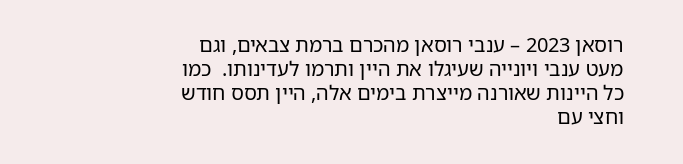רוסאן 2023 – ענבי רוסאן מהכרם ברמת צבאים, וגם מעט ענבי ויונייה שעיגלו את היין ותרמו לעדינותו.  כמו כל היינות שאורנה מייצרת בימים אלה, היין תסס חודש וחצי עם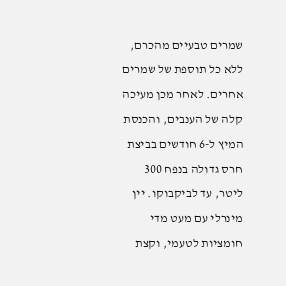שמרים טבעיים מהכרם, ללא כל תוספת של שמרים אחרים. לאחר מכן מעיכה קלה של הענבים, והכנסת המיץ ל-6 חודשים בביצת חרס גדולה בנפח 300 ליטר, עד לביקבוקו. יין מינרלי עם מעט מדי חומציות לטעמי, וקצת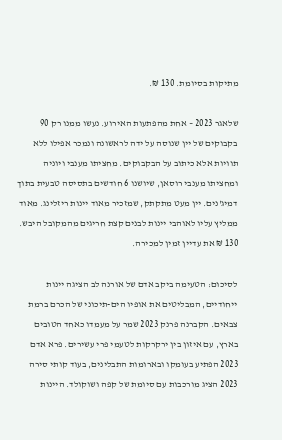מתיקות בסיומת. 130 ₪.

שלאגר 2023 – אחת מהפתעות האירוע. נעשו ממנו רק 90 בקבוקים של יין שנוסה על ידה לראשונה ונמכר אפילו ללא תוויות אלא כיתוב על הבקבוקים. מחציתו מענבי ויוניה ומחציתו מענבי רוסאן, שיושנו 6 חודשים בתסיסה טבעית בתוך דמיג'נים. יין מעט מתקתק, שמזכיר מאוד יינות ריזלינג. מאוד ממליץ עליו לאוהבי יינות לבנים קצת חריגים מהמקובל היבש. 130 ₪ את עדיין זמין למכירה.

לסיכום: הטעימה ביקב אדם של אורנה לב הציגה יינות ייחודיים, המבליטים את אופיו הים-תיכוני של הכרם ברמת צבאים. הקברנה פרנק 2023 שמר על מעמדו כאחד הטובים בארץ, עם איזון בין ירקרקות לטעמי פרי עשירים. פרא אדם 2023 הפתיע בעומקו ובארומות התבלינים, בעוד קותי סירה 2023 הציג מורכבות עם סיומת של קפה ושוקולד. היינות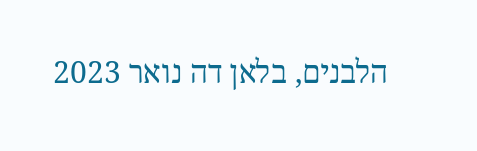הלבנים, בלאן דה נואר 2023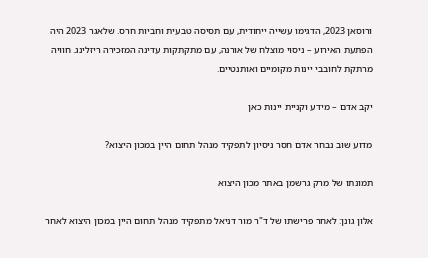ורוסאן 2023, הדגימו עשייה ייחודית, עם תסיסה טבעית וחביות חרס. שלאגר 2023 היה הפתעת האירוע – ניסוי מוצלח של אורנה, עם מתקתקות עדינה המזכירה ריזלינג. חוויה מרתקת לחובבי יינות מקומיים ואותנטיים.

יקב אדם – מידע וקניית יינות כאן

מדוע שוב נבחר אדם חסר ניסיון לתפקיד מנהל תחום היין במכון היצוא?

תמונתו של מרק גרשמן באתר מכון היצוא

אלון גונן: לאחר פרישתו של ד"ר מור דניאל מתפקיד מנהל תחום היין במכון היצוא לאחר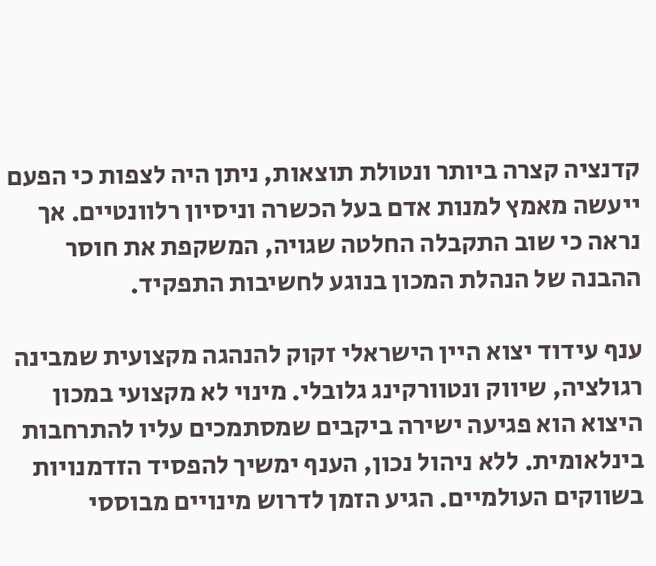קדנציה קצרה ביותר ונטולת תוצאות, ניתן היה לצפות כי הפעם ייעשה מאמץ למנות אדם בעל הכשרה וניסיון רלוונטיים. אך נראה כי שוב התקבלה החלטה שגויה, המשקפת את חוסר ההבנה של הנהלת המכון בנוגע לחשיבות התפקיד.

ענף עידוד יצוא היין הישראלי זקוק להנהגה מקצועית שמבינה רגולציה, שיווק ונטוורקינג גלובלי. מינוי לא מקצועי במכון היצוא הוא פגיעה ישירה ביקבים שמסתמכים עליו להתרחבות בינלאומית. ללא ניהול נכון, הענף ימשיך להפסיד הזדמנויות בשווקים העולמיים. הגיע הזמן לדרוש מינויים מבוססי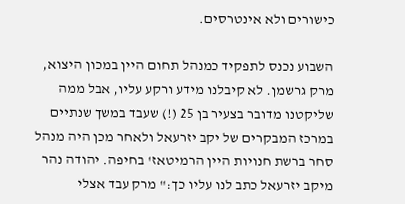כישורים ולא אינטרסים.

השבוע נכנס לתפקיד כמנהל תחום היין במכון היצוא, מרק גרשמן. לא קיבלנו מידע ורקע עליו, אבל ממה שליקטנו מדובר בצעיר בן 25 (!) שעבד במשך שנתיים במרכז המבקרים של יקב יזרעאל ולאחר מכן היה מנהל סחר ברשת חנויות היין הרמיטאז' בחיפה. יהודה נהר מיקב יזרעאל כתב לנו עליו כך:" מרק עבד אצלי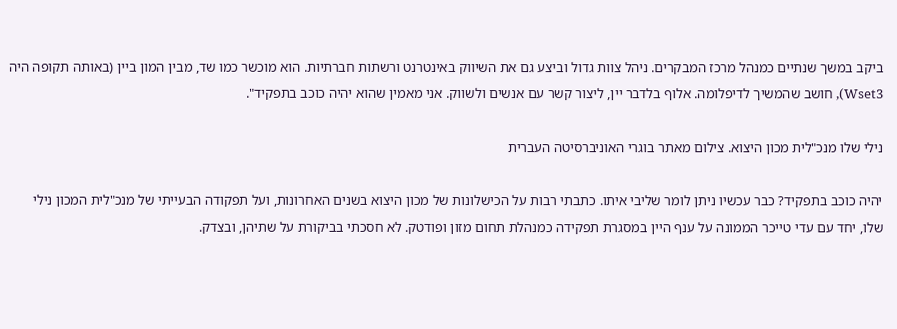ביקב במשך שנתיים כמנהל מרכז המבקרים. ניהל צוות גדול וביצע גם את השיווק באינטרנט ורשתות חברתיות. הוא מוכשר כמו שד, מבין המון ביין (באותה תקופה היה Wset3), חושב שהמשיך לדיפלומה. אלוף בלדבר יין, ליצור קשר עם אנשים ולשווק. אני מאמין שהוא יהיה כוכב בתפקיד".

נילי שלו מנכ"לית מכון היצוא. צילום מאתר בוגרי האוניברסיטה העברית

יהיה כוכב בתפקיד? כבר עכשיו ניתן לומר שליבי איתו. כתבתי רבות על הכישלונות של מכון היצוא בשנים האחרונות, ועל תפקודה הבעייתי של מנכ"לית המכון נילי שלו, יחד עם עדי טייכר הממונה על ענף היין במסגרת תפקידה כמנהלת תחום מזון ופודטק. לא חסכתי בביקורת על שתיהן, ובצדק.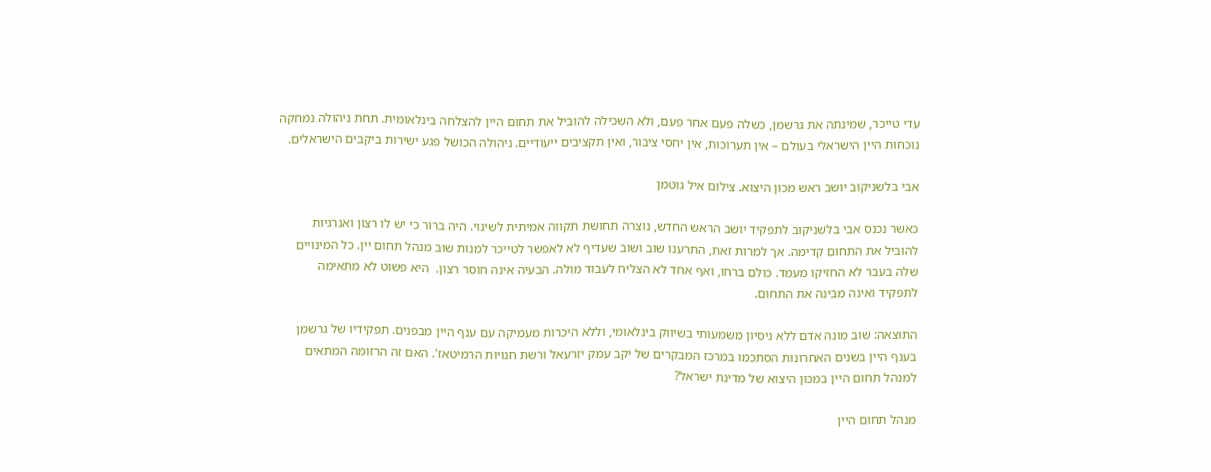עדי טייכר, שמינתה את גרשמן, כשלה פעם אחר פעם, ולא השכילה להוביל את תחום היין להצלחה בינלאומית. תחת ניהולה נמחקה נוכחות היין הישראלי בעולם – אין תערוכות, אין יחסי ציבור, ואין תקציבים ייעודיים. ניהולה הכושל פגע ישירות ביקבים הישראלים.

אבי בלשניקוב יושב ראש מכון היצוא. צילום איל גוטמן

כאשר נכנס אבי בלשניקוב לתפקיד יושב הראש החדש, נוצרה תחושת תקווה אמיתית לשינוי. היה ברור כי יש לו רצון ואנרגיות להוביל את התחום קדימה. אך למרות זאת, התרענו שוב ושוב שעדיף לא לאפשר לטייכר למנות שוב מנהל תחום יין. כל המינויים שלה בעבר לא החזיקו מעמד. כולם ברחו, ואף אחד לא הצליח לעבוד מולה. הבעיה אינה חוסר רצון.  היא פשוט לא מתאימה לתפקיד ואינה מבינה את התחום.

התוצאה: שוב מונה אדם ללא ניסיון משמעותי בשיווק בינלאומי, וללא היכרות מעמיקה עם ענף היין מבפנים. תפקידיו של גרשמן בענף היין בשנים האחרונות הסתכמו במרכז המבקרים של יקב עמק יזרעאל ורשת חנויות הרמיטאז'. האם זה הרזומה המתאים למנהל תחום היין במכון היצוא של מדינת ישראל?

מנהל תחום היין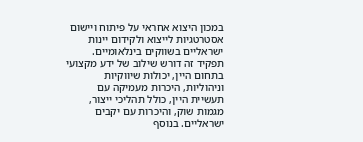במכון היצוא אחראי על פיתוח ויישום אסטרטגיות לייצוא ולקידום יינות ישראליים בשווקים בינלאומיים. תפקיד זה דורש שילוב של ידע מקצועי בתחום היין, יכולות שיווקיות וניהוליות, היכרות מעמיקה עם תעשיית היין, כולל תהליכי ייצור, מגמות שוק, והיכרות עם יקבים ישראליים. בנוסף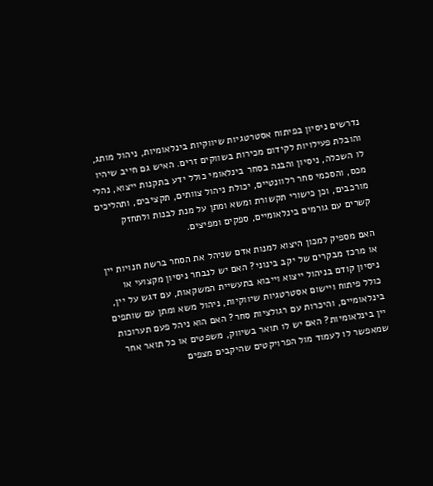נדרשים ניסיון בפיתוח אסטרטגיות שיווקיות בינלאומיות, ניהול מותג, והובלת פעילויות לקידום מכירות בשווקים זרים. האיש גם חייב שיהיו לו השכלה, ניסיון והבנה בסחר בינלאומי כולל ידע בתקנות ייצוא, נהלי מכס, והסכמי סחר רלוונטיים, יכולת ניהול צוותים, תקציבים, ותהליכים מורכבים, וכן כישורי תקשורת ומשא ומתן על מנת לבנות ולתחזק קשרים עם גורמים בינלאומיים, ספקים ומפיצים.

האם מספיק למכון היצוא למנות אדם שניהל את הסחר ברשת חנויות יין או מרכז מבקרים של יקב בינוני? האם יש לנבחר ניסיון מקצועי או ניסיון קודם בניהול ייצוא וייבוא בתעשיית המשקאות, עם דגש על יין, כולל פיתוח ויישום אסטרטגיות שיווקיות, ניהול משא ומתן עם שותפים בינלאומיים, והיכרות עם רגולציות סחר? האם הוא ניהל פעם תערוכות יין בינלאומיות? האם יש לו תואר בשיווק, משפטים או כל תואר אחר שמאפשר לו לעמוד מול הפרויקטים שהיקבים מצפים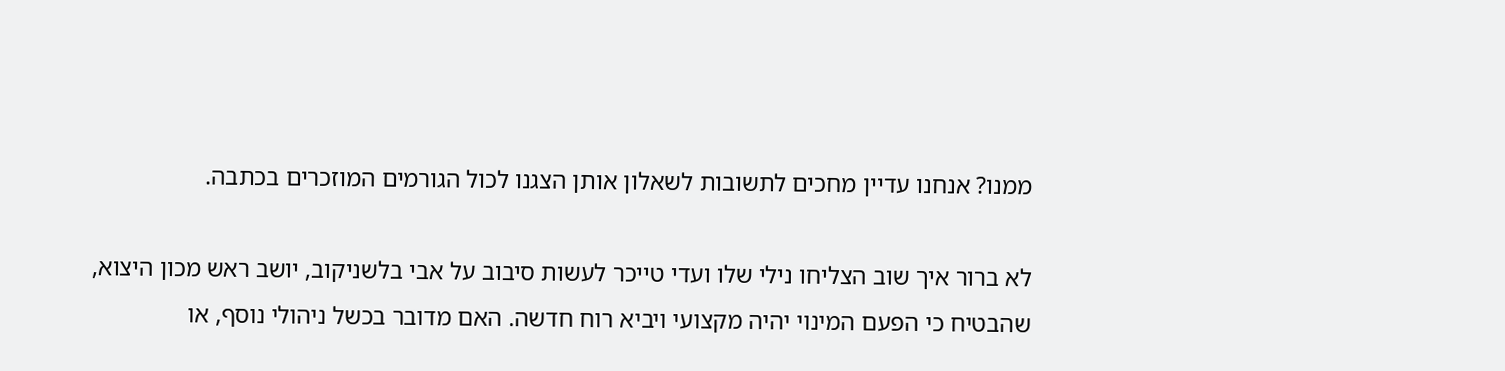ממנו? אנחנו עדיין מחכים לתשובות לשאלון אותן הצגנו לכול הגורמים המוזכרים בכתבה.

לא ברור איך שוב הצליחו נילי שלו ועדי טייכר לעשות סיבוב על אבי בלשניקוב, יושב ראש מכון היצוא, שהבטיח כי הפעם המינוי יהיה מקצועי ויביא רוח חדשה. האם מדובר בכשל ניהולי נוסף, או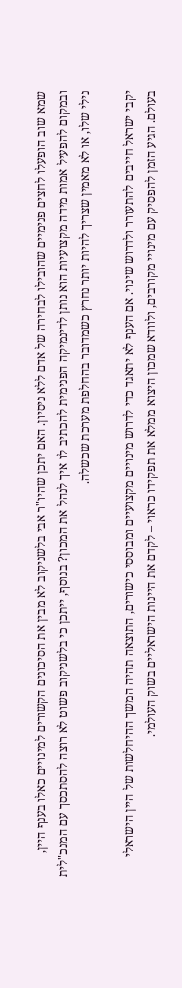שמא שוב הופעלו לחצים פנימיים שהובילו לבחירה של אדם ללא ניסיון. האם יתכן שהיו"ר אבי בלשניקוב לא מבין את הסיכונים הקשורים למינויים כאלו בענף היין, ובמקום להפעיל אמות מידה מקצועיות הוא נותן לדינמיקה הפנימית להכתיב לו איך לנהל את המכון? בנוסף, ייתכן כי בלשניקוב פשוט לא רוצה להסתכסך עם המנכ"לית נילי שלו, או לא מאמין שצריך להיות יותר נחרץ כשמדובר בהחלפת מערכת שכשלה.

יקבי ישראל חייבים להתעורר ולדרוש שינוי. אם הענף לא יתאגד כדי לדרוש מינויים מקצועיים ומבוססי כישורים, התוצאה תהיה המשך ההיחלשות של היין הישראלי בעולם. הגיע הזמן להפסיק עם מינויי מקורבים, ולוודא שמכון היצוא ממלא את תפקידו כראוי – לקדם את היינות הישראליים בשוק העולמי.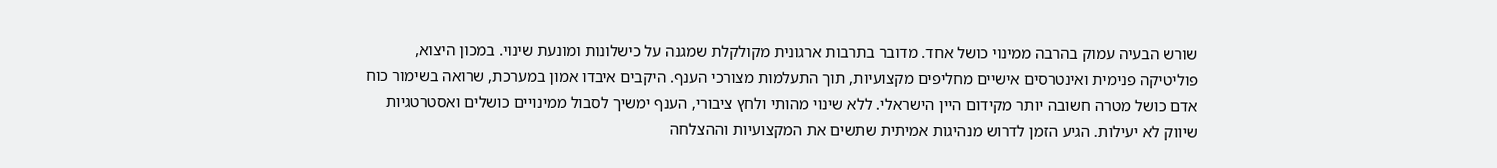שורש הבעיה עמוק בהרבה ממינוי כושל אחד. מדובר בתרבות ארגונית מקולקלת שמגנה על כישלונות ומונעת שינוי. במכון היצוא, פוליטיקה פנימית ואינטרסים אישיים מחליפים מקצועיות, תוך התעלמות מצורכי הענף. היקבים איבדו אמון במערכת, שרואה בשימור כוח אדם כושל מטרה חשובה יותר מקידום היין הישראלי. ללא שינוי מהותי ולחץ ציבורי, הענף ימשיך לסבול ממינויים כושלים ואסטרטגיות שיווק לא יעילות. הגיע הזמן לדרוש מנהיגות אמיתית שתשים את המקצועיות וההצלחה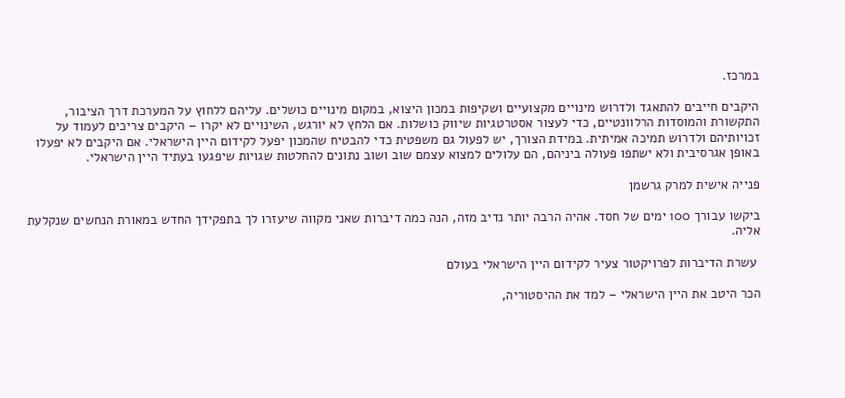במרכז.

היקבים חייבים להתאגד ולדרוש מינויים מקצועיים ושקיפות במכון היצוא, במקום מינויים כושלים. עליהם ללחוץ על המערכת דרך הציבור, התקשורת והמוסדות הרלוונטיים, כדי לעצור אסטרטגיות שיווק כושלות. אם הלחץ לא יורגש, השינויים לא יקרו – היקבים צריכים לעמוד על זכויותיהם ולדרוש תמיכה אמיתית. במידת הצורך, יש לפעול גם משפטית כדי להבטיח שהמכון יפעל לקידום היין הישראלי. אם היקבים לא יפעלו באופן אגרסיבית ולא ישתפו פעולה ביניהם, הם עלולים למצוא עצמם שוב ושוב נתונים להחלטות שגויות שיפגעו בעתיד היין הישראלי.

פנייה אישית למרק גרשמן

ביקשו עבורך 100 ימים של חסד. אהיה הרבה יותר נדיב מזה, הנה כמה דיברות שאני מקווה שיעזרו לך בתפקידך החדש במאורת הנחשים שנקלעת אליה.

 עשרת הדיברות לפרויקטור צעיר לקידום היין הישראלי בעולם

הכר היטב את היין הישראלי – למד את ההיסטוריה,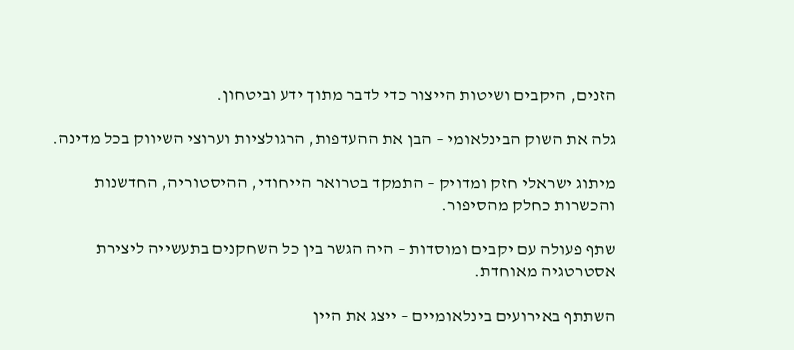הזנים, היקבים ושיטות הייצור כדי לדבר מתוך ידע וביטחון.

גלה את השוק הבינלאומי – הבן את ההעדפות, הרגולציות וערוצי השיווק בכל מדינה.

מיתוג ישראלי חזק ומדויק – התמקד בטרואר הייחודי, ההיסטוריה, החדשנות והכשרות כחלק מהסיפור.

שתף פעולה עם יקבים ומוסדות – היה הגשר בין כל השחקנים בתעשייה ליצירת אסטרטגיה מאוחדת.

השתתף באירועים בינלאומיים – ייצג את היין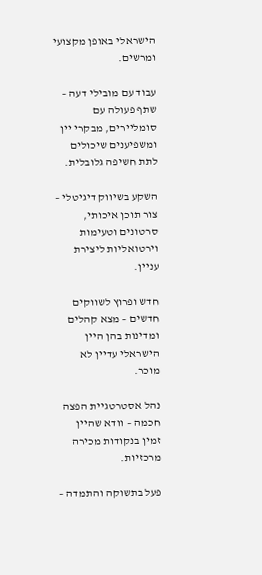הישראלי באופן מקצועי ומרשים.

עבוד עם מובילי דעה – שתף פעולה עם סומליירים, מבקרי יין ומשפיענים שיכולים לתת חשיפה גלובלית.

השקע בשיווק דיגיטלי – צור תוכן איכותי, סרטונים וטעימות וירטואליות ליצירת עניין.

חדש ופרוץ לשווקים חדשים – מצא קהלים ומדינות בהן היין הישראלי עדיין לא מוכר.

נהל אסטרטגיית הפצה חכמה – וודא שהיין זמין בנקודות מכירה מרכזיות.

פעל בתשוקה והתמדה –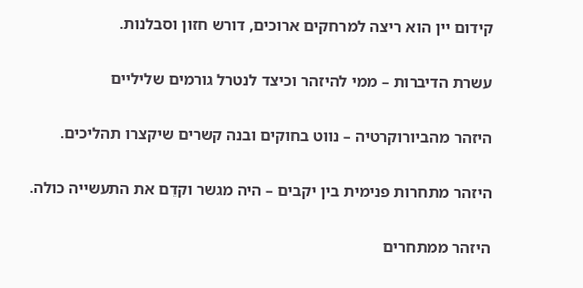קידום יין הוא ריצה למרחקים ארוכים, דורש חזון וסבלנות.

עשרת הדיברות – ממי להיזהר וכיצד לנטרל גורמים שליליים

היזהר מהביורוקרטיה – נווט בחוקים ובנה קשרים שיקצרו תהליכים.

היזהר מתחרות פנימית בין יקבים – היה מגשר וקדֵם את התעשייה כולה.

היזהר ממתחרים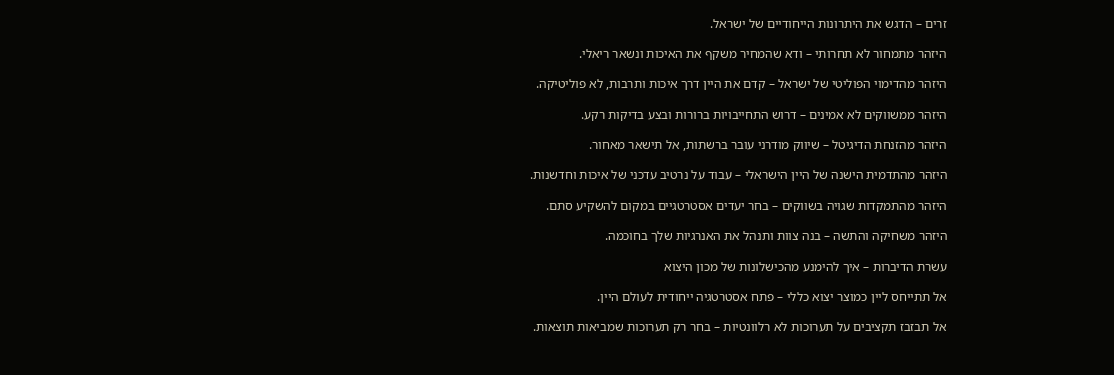זרים – הדגש את היתרונות הייחודיים של ישראל.

היזהר מתמחור לא תחרותי – ודא שהמחיר משקף את האיכות ונשאר ריאלי.

היזהר מהדימוי הפוליטי של ישראל – קדם את היין דרך איכות ותרבות, לא פוליטיקה.

היזהר ממשווקים לא אמינים – דרוש התחייבויות ברורות ובצע בדיקות רקע.

היזהר מהזנחת הדיגיטל – שיווק מודרני עובר ברשתות, אל תישאר מאחור.

היזהר מהתדמית הישנה של היין הישראלי – עבוד על נרטיב עדכני של איכות וחדשנות.

היזהר מהתמקדות שגויה בשווקים – בחר יעדים אסטרטגיים במקום להשקיע סתם.

היזהר משחיקה והתשה – בנה צוות ותנהל את האנרגיות שלך בחוכמה.

עשרת הדיברות – איך להימנע מהכישלונות של מכון היצוא

אל תתייחס ליין כמוצר יצוא כללי – פתח אסטרטגיה ייחודית לעולם היין.

אל תבזבז תקציבים על תערוכות לא רלוונטיות – בחר רק תערוכות שמביאות תוצאות.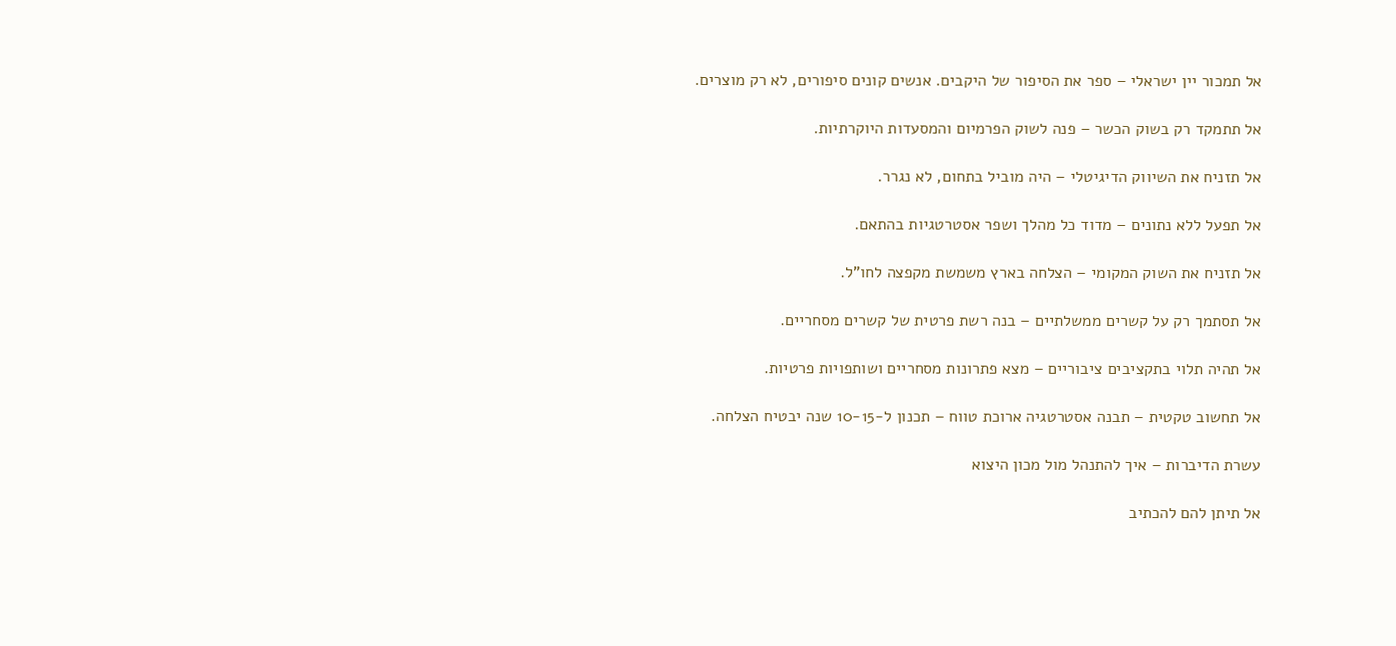אל תמכור יין ישראלי – ספר את הסיפור של היקבים. אנשים קונים סיפורים, לא רק מוצרים.

אל תתמקד רק בשוק הכשר – פנה לשוק הפרמיום והמסעדות היוקרתיות.

אל תזניח את השיווק הדיגיטלי – היה מוביל בתחום, לא נגרר.

אל תפעל ללא נתונים – מדוד כל מהלך ושפר אסטרטגיות בהתאם.

אל תזניח את השוק המקומי – הצלחה בארץ משמשת מקפצה לחו"ל.

אל תסתמך רק על קשרים ממשלתיים – בנה רשת פרטית של קשרים מסחריים.

אל תהיה תלוי בתקציבים ציבוריים – מצא פתרונות מסחריים ושותפויות פרטיות.

אל תחשוב טקטית – תבנה אסטרטגיה ארוכת טווח – תכנון ל-10-15 שנה יבטיח הצלחה.

עשרת הדיברות – איך להתנהל מול מכון היצוא

אל תיתן להם להכתיב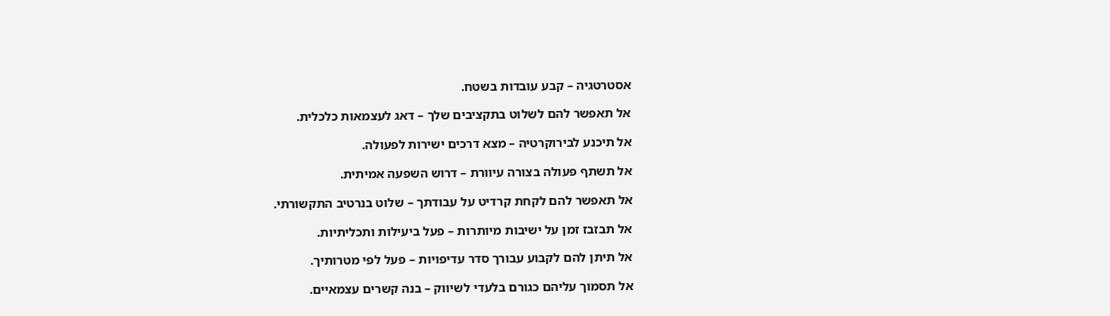אסטרטגיה – קבע עובדות בשטח.

אל תאפשר להם לשלוט בתקציבים שלך – דאג לעצמאות כלכלית.

אל תיכנע לבירוקרטיה – מצא דרכים ישירות לפעולה.

אל תשתף פעולה בצורה עיוורת – דרוש השפעה אמיתית.

אל תאפשר להם לקחת קרדיט על עבודתך – שלוט בנרטיב התקשורתי.

אל תבזבז זמן על ישיבות מיותרות – פעל ביעילות ותכליתיות.

אל תיתן להם לקבוע עבורך סדר עדיפויות – פעל לפי מטרותיך.

אל תסמוך עליהם כגורם בלעדי לשיווק – בנה קשרים עצמאיים.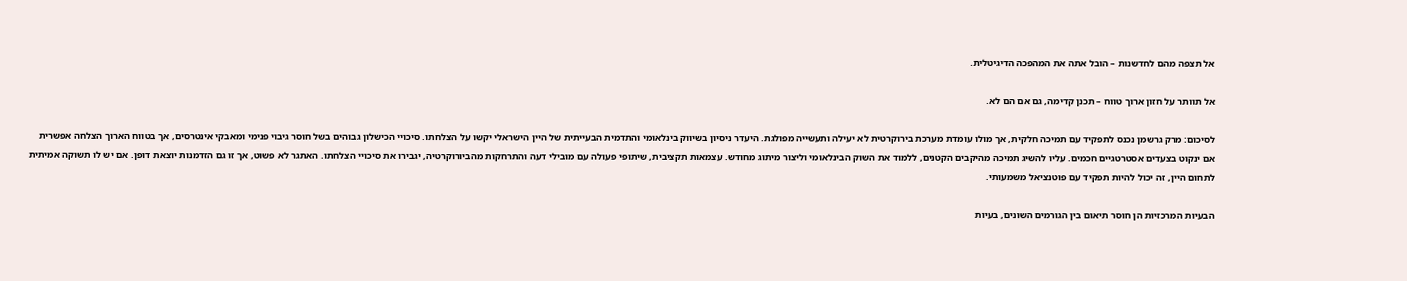אל תצפה מהם לחדשנות – הובל אתה את המהפכה הדיגיטלית.

אל תוותר על חזון ארוך טווח – תכנן קדימה, גם אם הם לא.

לסיכום: מרק גרשמן נכנס לתפקיד עם תמיכה חלקית, אך מולו עומדת מערכת בירוקרטית לא יעילה ותעשייה מפולגת. היעדר ניסיון בשיווק בינלאומי והתדמית הבעייתית של היין הישראלי יקשו על הצלחתו. סיכויי הכישלון גבוהים בשל חוסר גיבוי פנימי ומאבקי אינטרסים, אך בטווח הארוך הצלחה אפשרית אם ינקוט בצעדים אסטרטגיים חכמים. עליו להשיג תמיכה מהיקבים הקטנים, ללמוד את השוק הבינלאומי וליצור מיתוג מחודש. עצמאות תקציבית, שיתופי פעולה עם מובילי דעה והתרחקות מהביורוקרטיה, יגבירו את סיכויי הצלחתו. האתגר לא פשוט, אך זו גם הזדמנות יוצאת דופן. אם יש לו תשוקה אמיתית לתחום היין, זה יכול להיות תפקיד עם פוטנציאל משמעותי.

הבעיות המרכזיות הן חוסר תיאום בין הגורמים השונים, בעיות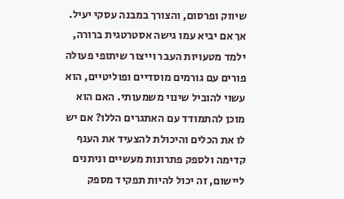שיווק ופרסום, והצורך במבנה עסקי יעיל. אך אם יביא עמו גישה אסטרטגית ברורה, ילמד מטעויות העבר וייצור שיתופי פעולה פורים עם גורמים מוסדיים ופוליטיים, הוא עשוי להוביל שינוי משמעותי. האם הוא מוכן להתמודד עם האתגרים הללו? אם יש לו את הכלים והיכולת להצעיד את הענף קדימה ולספק פתרונות מעשיים וניתנים ליישום, זה יכול להיות תפקיד מספק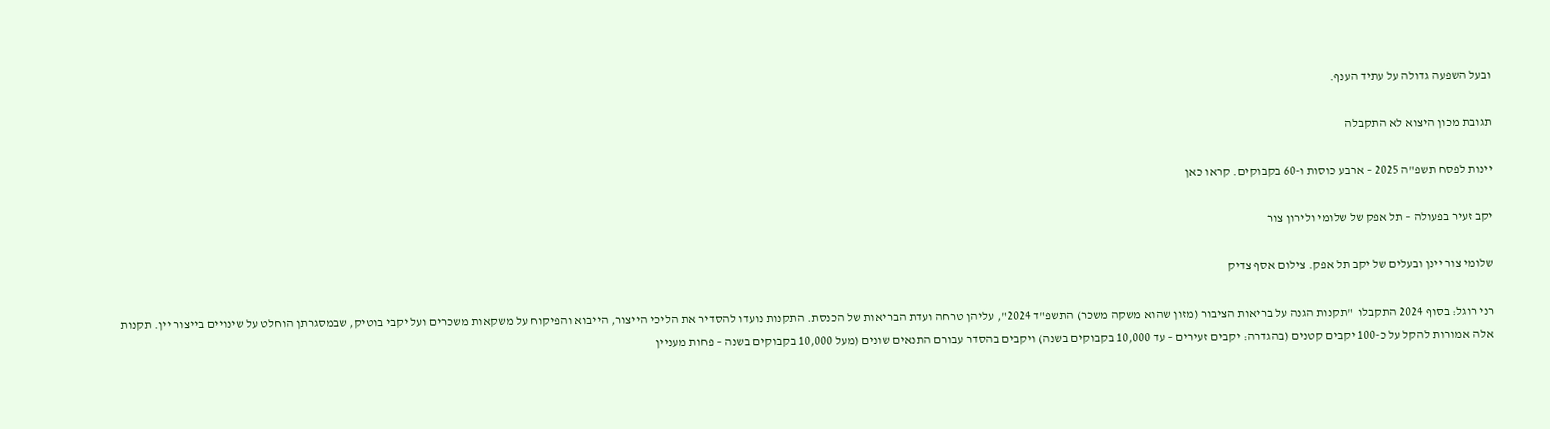ובעל השפעה גדולה על עתיד הענף.

תגובת מכון היצוא לא התקבלה

יינות לפסח תשפ"ה 2025 – ארבע כוסות ו-60 בקבוקים. קראו כאן

יקב זעיר בפעולה – תל אפק של שלומי ולירון צור

שלומי צור יינן ובעלים של יקב תל אפק. צילום אסף צדיק

רני רוגל: בסוף 2024 התקבלו  "תקנות הגנה על בריאות הציבור (מזון שהוא משקה משכר) התשפ"ד 2024", עליהן טרחה ועדת הבריאות של הכנסת. התקנות נועדו להסדיר את הליכי הייצור, הייבוא והפיקוח על משקאות משכרים ועל יקבי בוטיק, שבמסגרתן הוחלט על שינויים בייצור יין. תקנות אלה אמורות להקל על כ-100 יקבים קטנים (בהגדרה: יקבים זעירים – עד 10,000 בקבוקים בשנה) ויקבים בהסדר עבורם התנאים שונים (מעל 10,000 בקבוקים בשנה – פחות מעניין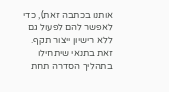אותנו בכתבה זאת), כדי לאפשר להם לפעול גם ללא רישיון ייצור תקף. זאת בתנאי שיתחילו בתהליך הסדרה תחת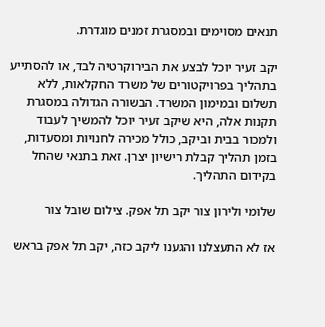תנאים מסוימים ובמסגרת זמנים מוגדרת.

יקב זעיר יוכל לבצע את הבירוקרטיה לבד, או להסתייע בתהליך בפרויקטורים של משרד החקלאות, ללא תשלום ובמימון המשרד. הבשורה הגדולה במסגרת תקנות אלה, היא שיקב זעיר יוכל להמשיך לעבוד ולמכור בבית וביקב, כולל מכירה לחנויות ומסעדות, בזמן תהליך קבלת רישיון יצרן. זאת בתנאי שהחל בקידום התהליך.

שלומי ולירון צור יקב תל אפק. צילום שובל צור

אז לא התעצלנו והגענו ליקב כזה, יקב תל אפק בראש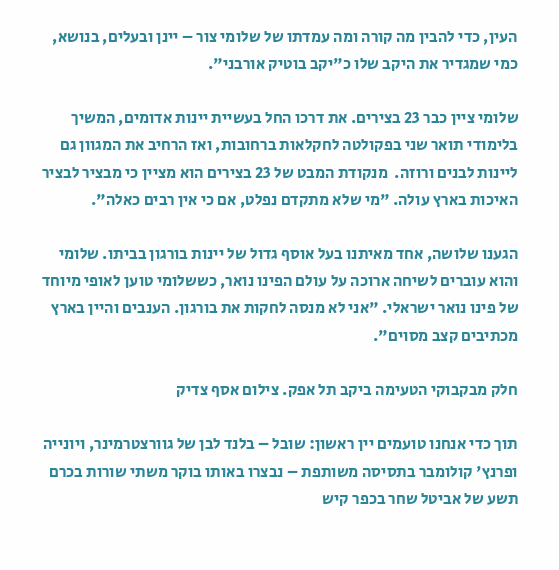העין, כדי להבין מה קורה ומה עמדתו של שלומי צור – יינן ובעלים, בנושא, כמי שמגדיר את היקב שלו כ"יקב בוטיק אורבני".

שלומי ציין כבר 23 בצירים. את דרכו החל בעשיית יינות אדומים, המשיך בלימודי תואר שני בפקולטה לחקלאות ברחובות, ואז הרחיב את המגוון גם ליינות לבנים ורוזה.  מנקודת המבט של 23 בצירים הוא מציין כי מבציר לבציר האיכות בארץ עולה. "מי שלא מתקדם נפלט, אם כי אין רבים כאלה".

הגענו שלושה, אחד מאיתנו בעל אוסף גדול של יינות בורגון בביתו. שלומי והוא עוברים לשיחה ארוכה על עולם הפינו נואר, כששלומי טוען לאופי מיוחד של פינו נואר ישראלי. "אני לא מנסה לחקות את בורגון. הענבים והיין בארץ מכתיבים קצב מסוים".

חלק מבקבוקי הטעימה ביקב תל אפק. צילום אסף צדיק

תוך כדי אנחנו טועמים יין ראשון: שובל – בלנד לבן של גוורצטרמינר, ויונייה ופרנץ' קולומבר בתסיסה משותפת – נבצרו באותו בוקר משתי שורות בכרם תשע של אביטל שחר בכפר קיש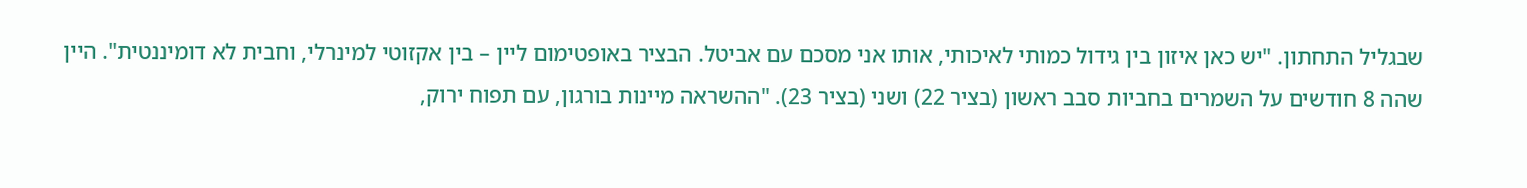שבגליל התחתון. "יש כאן איזון בין גידול כמותי לאיכותי, אותו אני מסכם עם אביטל. הבציר באופטימום ליין – בין אקזוטי למינרלי, וחבית לא דומיננטית". היין שהה 8 חודשים על השמרים בחביות סבב ראשון (בציר 22) ושני (בציר 23). "ההשראה מיינות בורגון, עם תפוח ירוק,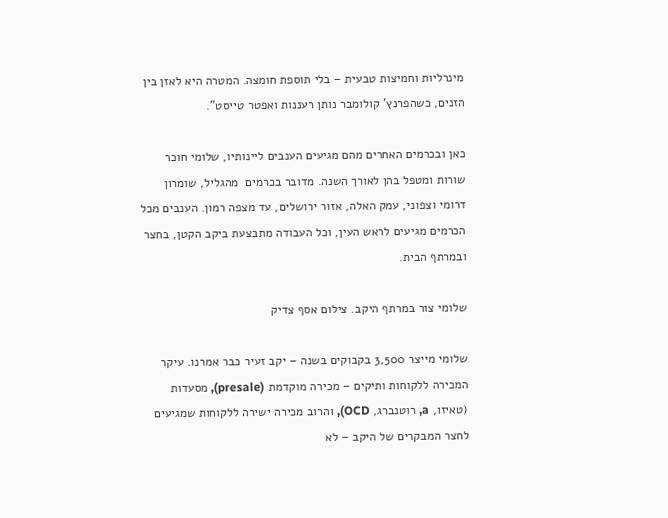מינרליות וחמיצות טבעית – בלי תוספת חומצה. המטרה היא לאזן בין הזנים, כשהפרנץ' קולומבר נותן רעננות ואפטר טייסט".

כאן ובכרמים האחרים מהם מגיעים הענבים ליינותיו, שלומי חוכר שורות ומטפל בהן לאורך השנה. מדובר בכרמים  מהגליל, שומרון דרומי וצפוני, עמק האלה, אזור ירושלים, עד מצפה רמון. הענבים מכל הכרמים מגיעים לראש העין, וכל העבודה מתבצעת ביקב הקטן, בחצר ובמרתף הבית.

שלומי צור במרתף היקב. צילום אסף צדיק

שלומי מייצר 3,500 בקבוקים בשנה – יקב זעיר כבר אמרנו. עיקר המכירה ללקוחות ותיקים – מכירה מוקדמת (presale), מסעדות (טאיזו, a, רוטנברג, OCD), והרוב מכירה ישירה ללקוחות שמגיעים לחצר המבקרים של היקב – לא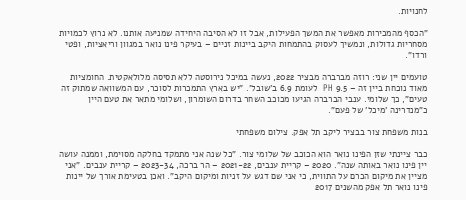לחנויות.

"הכסף מהמכירות מאפשר את המשך הפעילות, אבל זו לא הסיבה היחידה שמניעה אותנו. לא נרוץ לכמויות מסחריות גדולות, ונמשיך לעסוק בהתמחות היקב ביינות זניים – בעיקר פינו נואר במגוון וריאציות, ופטי ורדו".

טועמים יין שני: רוזה מברברה מבציר 2022, נעשה במיכל נירוסטה ללא תסיסה מלולאקטית. החומציות מאוד נוכחת ביין זה – 9.5 PH  לעומת 6.9 ב'שובל'. "יש בארץ התמכרות לסוכר, עם המשוואה שמתוק זה טעים", כך שלומי. ענבי הברברה הגיעו מכוכב השחר בדרום השומרון, ושלומי מתאר את טעם היין כ"מנדרינה 'מיכל' של פעם".

בנות משפחת צור בבציר ליקב תל אפק. צילום משפחתי

כבר ציינתי שזן הפינו נואר הוא הכוכב של שלומי צור. "כל שנה אני מתמקד בחלקה מסוימת, וממנה עושה יין פינו נואר באותה שנה". 2020 – קריית ענבים, 2021-22 – הר ברכה, 2023-34 – קריית ענבים. "אני מציין את מיקום הכרם על התווית, כי אני שם דגש על זניות ומיקום היקב". ואכן בטעימת אורך של יינות פינו נואר תל אפק מהשנים 2017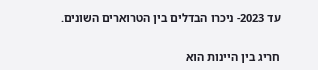עד 2023- ניכרו הבדלים בין הטרוארים השונים.

חריג בין היינות הוא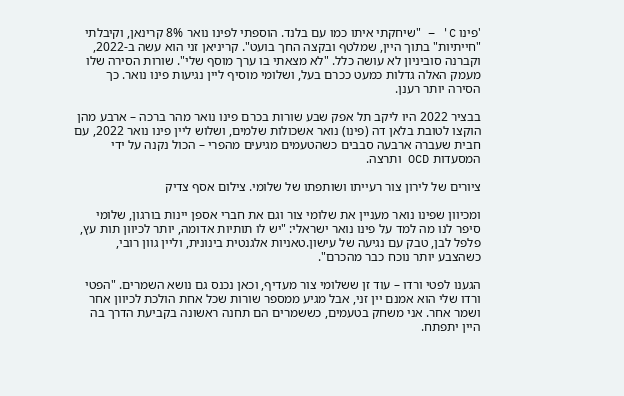'פינו C' – "שיחקתי איתו כמו עם בלנד. הוספתי לפינו נואר 8% קרינאן, וקיבלתי "חייתיות" בתוך היין, שמלטף ובקצה החך בועט". קריניאן זני הוא עשה ב-2022, וקברנה סוביניון לא עושה כלל. "לא מצאתי בו ערך מוסף שלי". שורות הסירה שלו מעמק האלה גדלות כמעט ככרם בעל, ושלומי מוסיף ליין נגיעות פינו נואר. כך הסירה יותר רענן.

בבציר 2022 היו ליקב תל אפק שבע שורות בכרם פינו נואר מהר ברכה – ארבע מהן הוקצו לטובת בלאן דה (פינו) נואר אשכולות שלמים, ושלוש ליין פינו נואר 2022, עם חבית שעברה ארבעה סבבים כשהטעמים מגיעים מהפרי – הכול נקנה על ידי המסעדות OCD ותרצה.

ציורים של לירון צור רעייתו ושותפתו של שלומי. צילום אסף צדיק

ומכיוון שפינו נואר מעניין את שלומי צור וגם את חברי אספן יינות בורגון, שלומי סיפר לנו מה למד על פינו נואר ישראלי: "יש לו תותיות אדומה, יותר לכיוון תות עץ, פלפל לבן, טבק עם נגיעה של עישון.טאניות אלגנטית בינונית, וליין גוון רובי, כשהצבע יותר נוכח כבר מהכרם".

הגענו לפטי ורדו – עוד זן ששלומי צור מעדיף, וכאן נכנס גם נושא השמרים. "הפטי ורדו שלי הוא אמנם יין זני, אבל מגיע ממספר שורות שכל אחת הולכת לכיוון אחר ושמר אחר. אני משחק בטעמים, כששמרים הם תחנה ראשונה בקביעת הדרך בה היין יתפתח.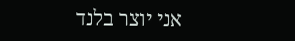אני יוצר בלנד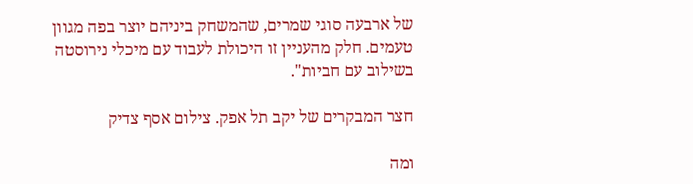של ארבעה סוגי שמרים, שהמשחק ביניהם יוצר בפה מגוון טעמים. חלק מהעניין זו היכולת לעבוד עם מיכלי נירוסטה בשילוב עם חביות".

חצר המבקרים של יקב תל אפק. צילום אסף צדיק

ומה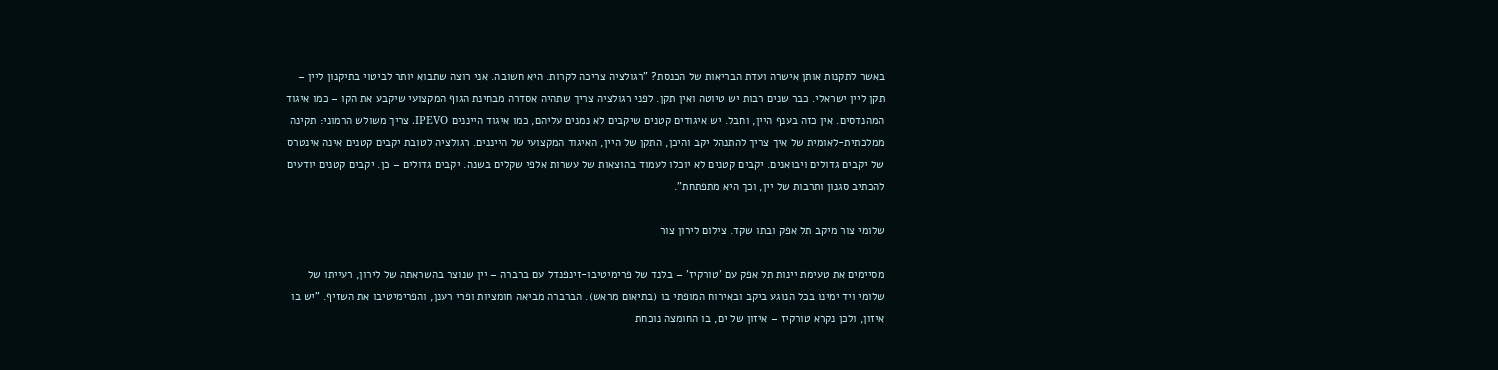באשר לתקנות אותן אישרה ועדת הבריאות של הכנסת? "רגולציה צריכה לקרות. היא חשובה. אני רוצה שתבוא יותר לביטוי בתיקנון ליין – תקן ליין ישראלי. כבר שנים רבות יש טיוטה ואין תקן. לפני רגולציה צריך שתהיה אסדרה מבחינת הגוף המקצועי שיקבע את הקו – כמו איגוד המהנדסים. אין כזה בענף היין, וחבל. יש איגודים קטנים שיקבים לא נמנים עליהם, כמו איגוד הייננים IPEVO. צריך משולש הרמוני: תקינה ממלכתית-לאומית של איך צריך להתנהל יקב והיכן, התקן של היין, האיגוד המקצועי של הייננים. רגולציה לטובת יקבים קטנים אינה אינטרס של יקבים גדולים ויבואנים. יקבים קטנים לא יוכלו לעמוד בהוצאות של עשרות אלפי שקלים בשנה. יקבים גדולים – כן. יקבים קטנים יודעים להכתיב סגנון ותרבות של יין, וכך היא מתפתחת".

שלומי צור מיקב תל אפק ובתו שקד. צילום לירון צור

מסיימים את טעימת יינות תל אפק עם 'טורקיז' – בלנד של פרימיטיבו-זינפנדל עם ברברה – יין שנוצר בהשראתה של לירון, רעייתו של שלומי ויד ימינו בכל הנוגע ביקב ובאירוח המופתי בו (בתיאום מראש). הברברה מביאה חומציות ופרי רענן, והפרימיטיבו את השזיף. "יש בו איזון, ולכן נקרא טורקיז – איזון של ים, בו החומצה נוכחת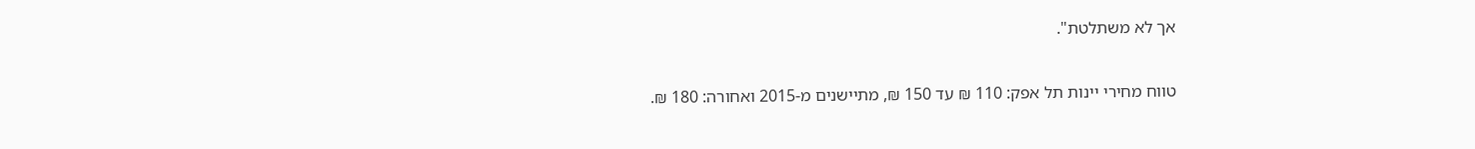אך לא משתלטת".

טווח מחירי יינות תל אפק: 110 ₪ עד 150 ₪, מתיישנים מ-2015 ואחורה: 180 ₪.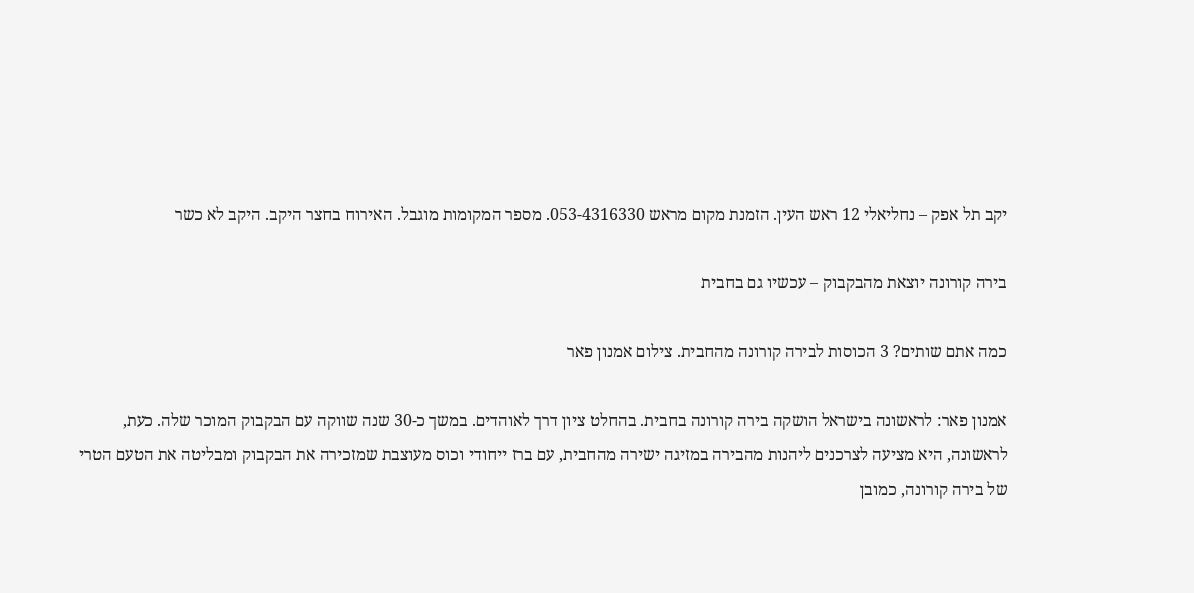יקב תל אפק – נחליאלי 12 ראש העין. הזמנת מקום מראש 053-4316330. מספר המקומות מוגבל. האירוח בחצר היקב. היקב לא כשר

בירה קורונה יוצאת מהבקבוק – עכשיו גם בחבית

כמה אתם שותים? 3 הכוסות לבירה קורונה מהחבית. צילום אמנון פאר

אמנון פאר: לראשונה בישראל הושקה בירה קורונה בחבית. בהחלט ציון דרך לאוהדים. במשך כ-30 שנה שווקה עם הבקבוק המוכר שלה. כעת, לראשונה, היא מציעה לצרכנים ליהנות מהבירה במזיגה ישירה מהחבית, עם ברז ייחודי וכוס מעוצבת שמזכירה את הבקבוק ומבליטה את הטעם הטרי של בירה קורונה, כמובן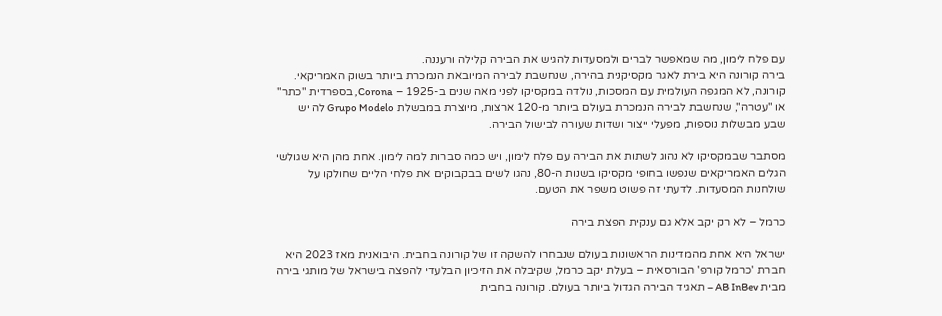עם פלח לימון, מה שמאפשר לברים ולמסעדות להגיש את הבירה קלילה ורעננה.                                                                                                                בירה קורונה היא בירת לאגר מקסיקנית בהירה, שנחשבת לבירה המיובאת הנמכרת ביותר בשוק האמריקאי. קורונה, לא המגפה העולמית עם המסכות, נולדה במקסיקו לפני מאה שנים ב-1925 – Corona, בספרדית "כתר" או "עטרה", שנחשבת לבירה הנמכרת בעולם ביותר מ-120 ארצות, מיוצרת במבשלת Grupo Modelo לה יש שבע מבשלות נוספות, מפעלי ייצור ושדות שעורה לבישול הבירה.

מסתבר שבמקסיקו לא נהוג לשתות את הבירה עם פלח לימון, ויש כמה סברות למה לימון. אחת מהן היא שגולשי הגלים האמריקאים שנפשו בחופי מקסיקו בשנות ה-80, נהגו לשים בבקבוקים את פלחי הליים שחולקו על שולחנות המסעדות. לדעתי זה פשוט משפר את הטעם.

כרמל – לא רק יקב אלא גם ענקית הפצת בירה

ישראל היא אחת מהמדינות הראשונות בעולם שנבחרו להשקה זו של קורונה בחבית. היבואנית מאז 2023 היא חברת 'כרמל קורפ' הבורסאית – בעלת יקב כרמל, שקיבלה את הזיכיון הבלעדי להפצה בישראל של מותגי בירה מבית AB InBev – תאגיד הבירה הגדול ביותר בעולם. קורונה בחבית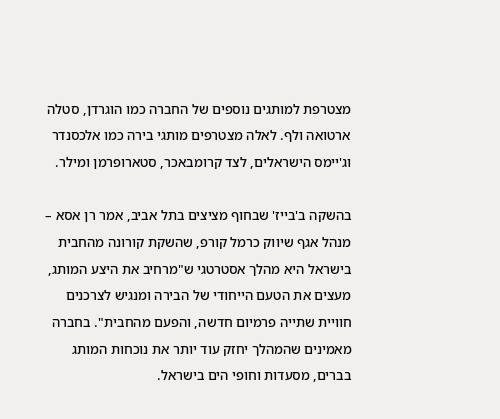מצטרפת למותגים נוספים של החברה כמו הוגרדן, סטלה ארטואה ולף. לאלה מצטרפים מותגי בירה כמו אלכסנדר וג'יימס הישראלים, לצד קרומבאכר, סטארופרמן ומילר.

בהשקה ב'בייז' שבחוף מציצים בתל אביב, אמר רן אסא – מנהל אגף שיווק כרמל קורפ, שהשקת קורונה מהחבית בישראל היא מהלך אסטרטגי ש"מרחיב את היצע המותג, מעצים את הטעם הייחודי של הבירה ומנגיש לצרכנים חוויית שתייה פרמיום חדשה, והפעם מהחבית". בחברה מאמינים שהמהלך יחזק עוד יותר את נוכחות המותג בברים, מסעדות וחופי הים בישראל.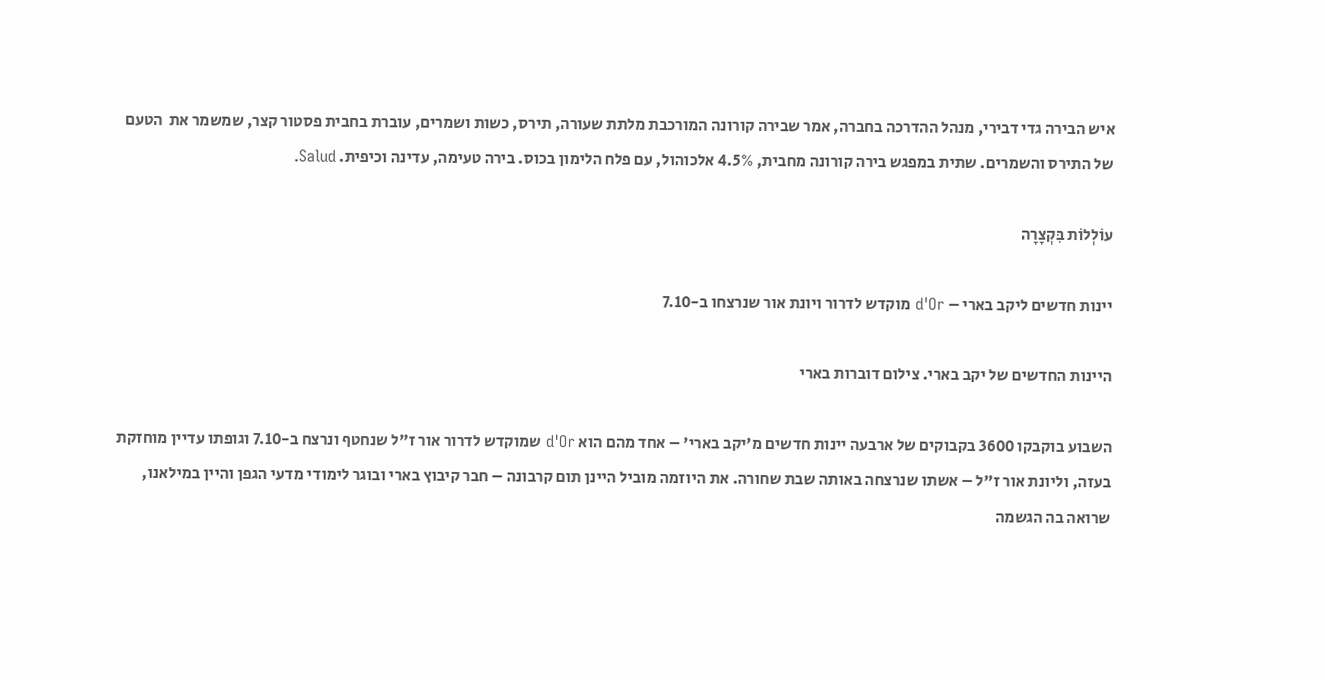איש הבירה גדי דבירי, מנהל ההדרכה בחברה, אמר שבירה קורונה המורכבת מלתת שעורה, תירס, כשות ושמרים, עוברת בחבית פסטור קצר, שמשמר את  הטעם של התירס והשמרים. שתית במפגש בירה קורונה מחבית, 4.5% אלכוהול, עם פלח הלימון בכוס. בירה טעימה, עדינה וכיפית. Salud.

עוֹלְלוֹת בִּקְצָרָה

יינות חדשים ליקב בארי – d'Or מוקדש לדרור ויונת אור שנרצחו ב-7.10

היינות החדשים של יקב בארי. צילום דוברות בארי

השבוע בוקבקו 3600 בקבוקים של ארבעה יינות חדשים מ'יקב בארי' – אחד מהם הוא d'Or שמוקדש לדרור אור ז"ל שנחטף ונרצח ב-7.10 וגופתו עדיין מוחזקת בעזה, וליונת אור ז"ל – אשתו שנרצחה באותה שבת שחורה. את היוזמה מוביל היינן תום קרבונה – חבר קיבוץ בארי ובוגר לימודי מדעי הגפן והיין במילאנו, שרואה בה הגשמה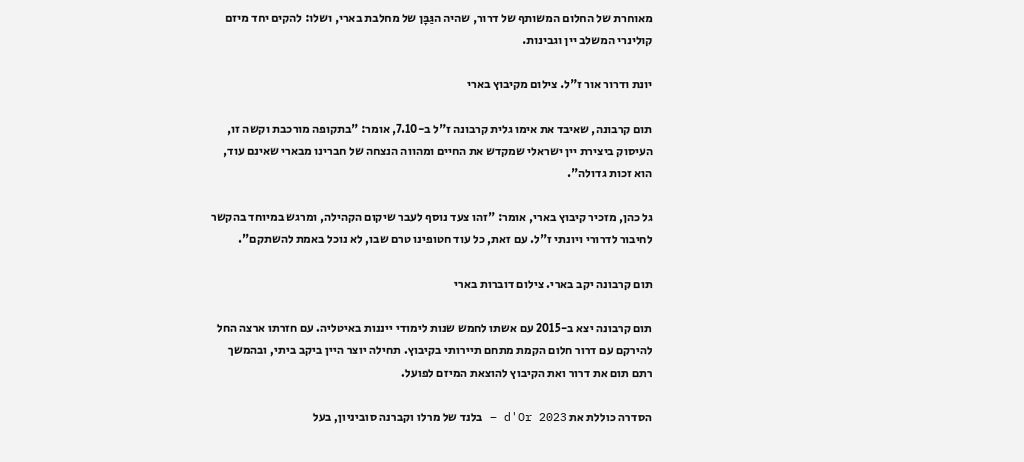מאוחרת של החלום המשותף של דרור, שהיה הגַּבָּן של מחלבת בארי, ושלו: להקים יחד מיזם קולינרי המשלב יין וגבינות.

יונת ודרור אור ז"ל. צילום מקיבוץ בארי

תום קרבונה, שאיבד את אימו גלית קרבונה ז"ל ב-7.10, אומר: "בתקופה מורכבת וקשה זו, העיסוק ביצירת יין ישראלי שמקדש את החיים ומהווה הנצחה של חברינו מבארי שאינם עוד, הוא זכות גדולה".

גל כהן, מזכיר קיבוץ בארי, אומר: "זהו צעד נוסף לעבר שיקום הקהילה, ומרגש במיוחד בהקשר לחיבור לדרורי ויונתי ז"ל. עם זאת, כל עוד חטופינו טרם שבו, לא נוכל באמת להשתקם".

תום קרבונה יקב בארי. צילום דוברות בארי

תום קרבונה יצא ב-2015 עם אשתו לחמש שנות לימודי ייננות באיטליה. עם חזרתו ארצה החל להירקם עם דרור חלום הקמת מתחם תיירותי בקיבוץ. תחילה יוצר היין ביקב ביתי, ובהמשך רתם תום את דרור ואת הקיבוץ להוצאת המיזם לפועל.

הסדרה כוללת את d'Or 2023 – בלנד של מרלו וקברנה סוביניון, בעל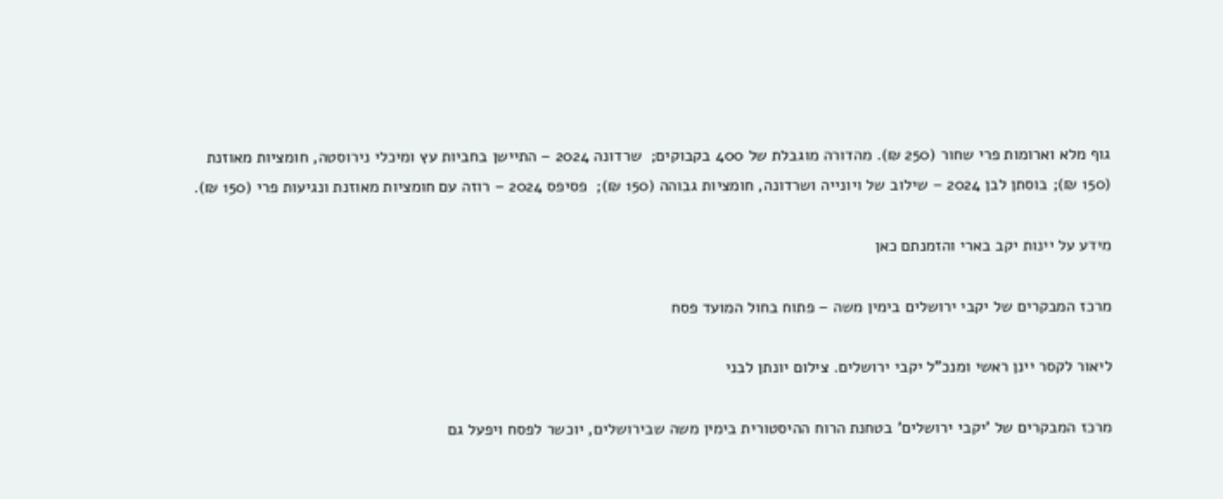גוף מלא וארומות פרי שחור (250 ₪). מהדורה מוגבלת של 400 בקבוקים;  שרדונה 2024 – התיישן בחביות עץ ומיכלי נירוסטה, חומציות מאוזנת (150 ₪); בוסתן לבן 2024 – שילוב של ויונייה ושרדונה, חומציות גבוהה (150 ₪);  פסיפס 2024 – רוזה עם חומציות מאוזנת ונגיעות פרי (150 ₪).

מידע על יינות יקב בארי והזמנתם כאן

מרכז המבקרים של יקבי ירושלים בימין משה – פתוח בחול המועד פסח

ליאור לקסר יינן ראשי ומנכ"ל יקבי ירושלים. צילום יונתן לבני

מרכז המבקרים של 'יקבי ירושלים' בטחנת הרוח ההיסטורית בימין משה שבירושלים, יוכשר לפסח ויפעל גם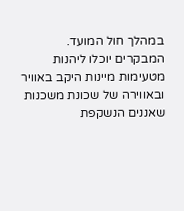במהלך חול המועד. המבקרים יוכלו ליהנות מטעימות מיינות היקב באוויר ובאווירה של שכונת משכנות שאננים הנשקפת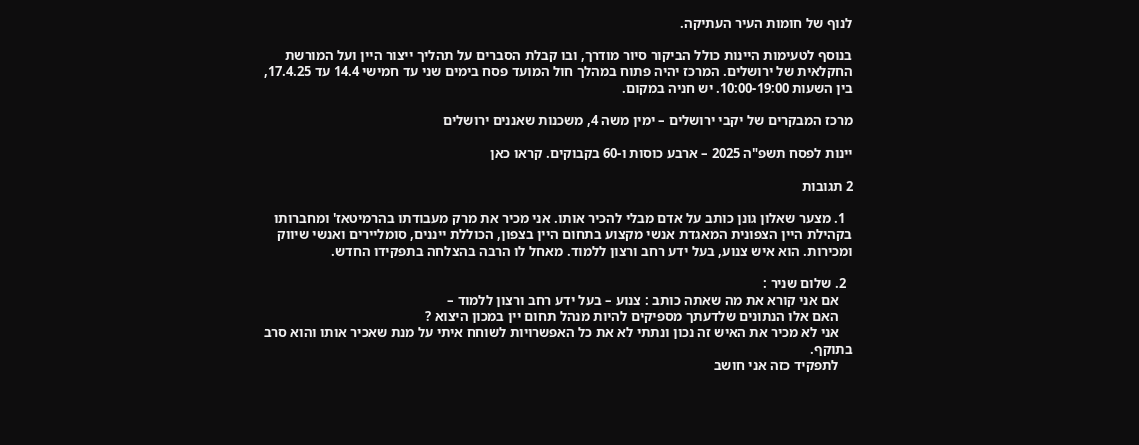לנוף של חומות העיר העתיקה.

בנוסף לטעימות היינות כולל הביקור סיור מודרך, ובו קבלת הסברים על תהליך ייצור היין ועל המורשת החקלאית של ירושלים. המרכז יהיה פתוח במהלך חול המועד פסח בימים שני עד חמישי 14.4 עד 17.4.25, בין השעות 10:00-19:00. יש חניה במקום.

מרכז המבקרים של יקבי ירושלים – ימין משה 4, משכנות שאננים ירושלים

יינות לפסח תשפ"ה 2025 – ארבע כוסות ו-60 בקבוקים. קראו כאן

2 תגובות

  1. מצער שאלון גונן כותב על אדם מבלי להכיר אותו. אני מכיר את מרק מעבודתו בהרמיטאז' ומחברותו בקהילת היין הצפונית המאגדת אנשי מקצוע בתחום היין בצפון, הכוללת ייננים, סומליירים ואנשי שיווק ומכירות. הוא איש צנוע, בעל ידע רחב ורצון ללמוד. מאחל לו הרבה בהצלחה בתפקידו החדש.

  2. שלום שניר :
    אם אני קורא את מה שאתה כותב : צנוע – בעל ידע רחב ורצון ללמוד –
    האם אלו הנתונים שלדעתך מספיקים להיות מנהל תחום יין במכון היצוא ?
    אני לא מכיר את האיש זה נכון ונתתי לא את כל האפשרויות לשוחח איתי על מנת שאכיר אותו והוא סרב בתוקף.
    לתפקיד כזה אני חושב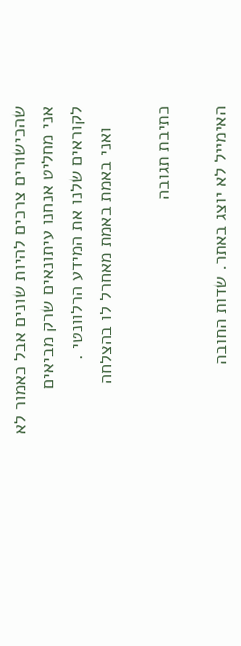שהכישורים צרכים להיות שונים אבל כאמור לא אני מחליט אנחנו עיתונאים שרק מביאים לקוראים שלנו את המידע הרלוונטי .
    ואני באמת באמת מאחרל לו בהצלחה

כתיבת תגובה

האימייל לא יוצג באתר. שדות החובה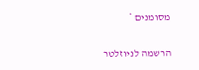מסומנים *

הרשמה לניוזלטר